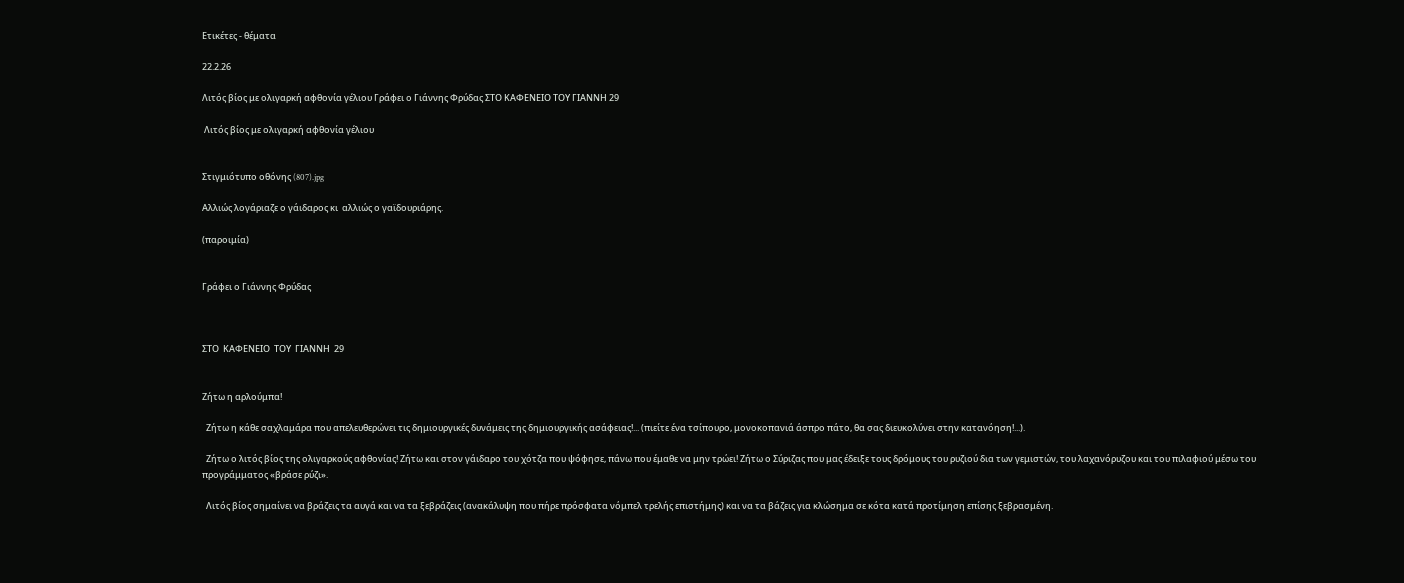Ετικέτες - θέματα

22.2.26

Λιτός βίος με ολιγαρκή αφθονία γέλιου Γράφει ο Γιάννης Φρύδας ΣΤΟ ΚΑΦΕΝΕΙΟ ΤΟΥ ΓΙΑΝΝΗ 29

 Λιτός βίος με ολιγαρκή αφθονία γέλιου


Στιγμιότυπο οθόνης (807).jpg

Αλλιώς λογάριαζε ο γάιδαρος κι  αλλιώς ο γαϊδουριάρης.

(παροιμία)


Γράφει ο Γιάννης Φρύδας



ΣΤΟ  ΚΑΦΕΝΕΙΟ  ΤΟΥ  ΓΙΑΝΝΗ  29


Ζήτω η αρλούμπα!

  Ζήτω η κάθε σαχλαμάρα που απελευθερώνει τις δημιουργικές δυνάμεις της δημιουργικής ασάφειας!... (πιείτε ένα τσίπουρο, μονοκοπανιά άσπρο πάτο, θα σας διευκολύνει στην κατανόηση!...).

  Ζήτω ο λιτός βίος της ολιγαρκούς αφθονίας! Ζήτω και στον γάιδαρο του χότζα που ψόφησε, πάνω που έμαθε να μην τρώει! Ζήτω ο Σύριζας που μας έδειξε τους δρόμους του ρυζιού δια των γεμιστών, του λαχανόρυζου και του πιλαφιού μέσω του προγράμματος «βράσε ρύζι».

  Λιτός βίος σημαίνει να βράζεις τα αυγά και να τα ξεβράζεις (ανακάλυψη που πήρε πρόσφατα νόμπελ τρελής επιστήμης) και να τα βάζεις για κλώσημα σε κότα κατά προτίμηση επίσης ξεβρασμένη.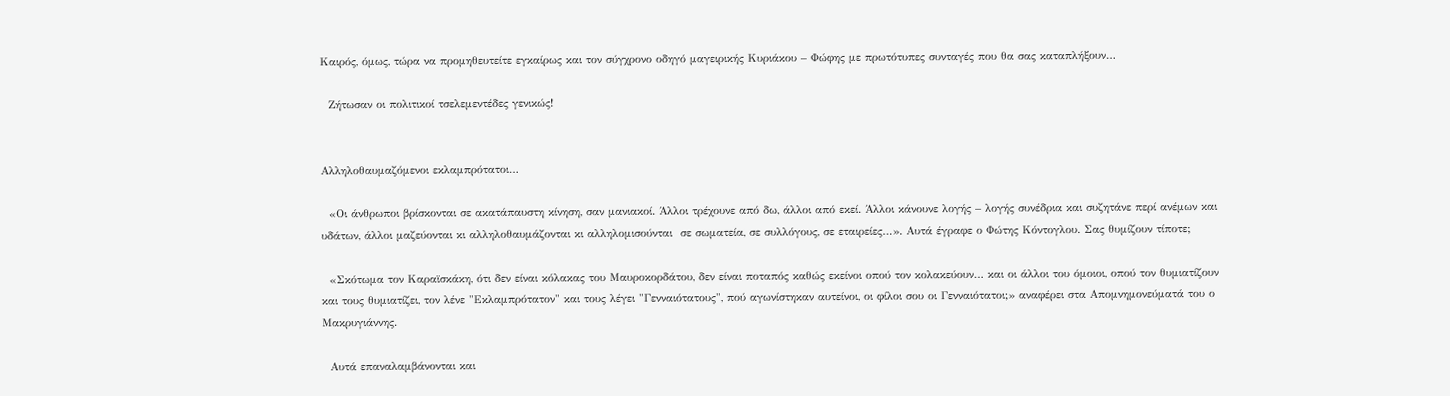Καιρός, όμως, τώρα να προμηθευτείτε εγκαίρως και τον σύγχρονο οδηγό μαγειρικής Κυριάκου – Φώφης με πρωτότυπες συνταγές που θα σας καταπλήξουν…

  Ζήτωσαν οι πολιτικοί τσελεμεντέδες γενικώς!


Αλληλοθαυμαζόμενοι εκλαμπρότατοι…

  «Οι άνθρωποι βρίσκονται σε ακατάπαυστη κίνηση, σαν μανιακοί. Άλλοι τρέχουνε από δω, άλλοι από εκεί. Άλλοι κάνουνε λογής – λογής συνέδρια και συζητάνε περί ανέμων και υδάτων, άλλοι μαζεύονται κι αλληλοθαυμάζονται κι αλληλομισούνται  σε σωματεία, σε συλλόγους, σε εταιρείες…». Αυτά έγραφε ο Φώτης Κόντογλου. Σας θυμίζουν τίποτε;

  «Σκότωμα τον Καραϊσκάκη, ότι δεν είναι κόλακας του Μαυροκορδάτου, δεν είναι ποταπός καθώς εκείνοι οπού τον κολακεύουν… και οι άλλοι του όμοιοι, οπού τον θυμιατίζουν και τους θυμιατίζει, τον λένε "Εκλαμπρότατον" και τους λέγει "Γενναιότατους", πού αγωνίστηκαν αυτείνοι, οι φίλοι σου οι Γενναιότατοι;» αναφέρει στα Απομνημονεύματά του ο Μακρυγιάννης.

  Αυτά επαναλαμβάνονται και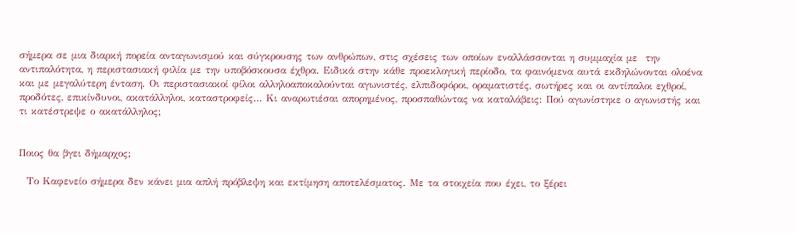σήμερα σε μια διαρκή πορεία ανταγωνισμού και σύγκρουσης των ανθρώπων, στις σχέσεις των οποίων εναλλάσσονται η συμμαχία με  την αντιπαλότητα, η περιστασιακή φιλία με την υποβόσκουσα έχθρα. Ειδικά στην κάθε προεκλογική περίοδο, τα φαινόμενα αυτά εκδηλώνονται ολοένα και με μεγαλύτερη ένταση. Οι περιστασιακοί φίλοι αλληλοαποκαλούνται αγωνιστές, ελπιδοφόροι, οραματιστές, σωτήρες και οι αντίπαλοι εχθροί, προδότες, επικίνδυνοι, ακατάλληλοι, καταστροφείς… Κι αναρωτιέσαι απορημένος, προσπαθώντας να καταλάβεις: Πού αγωνίστηκε ο αγωνιστής και τι κατέστρεψε ο ακατάλληλος;


Ποιος θα βγει δήμαρχος;

  Το Καφενείο σήμερα δεν κάνει μια απλή πρόβλεψη και εκτίμηση αποτελέσματος. Με τα στοιχεία που έχει, το ξέρει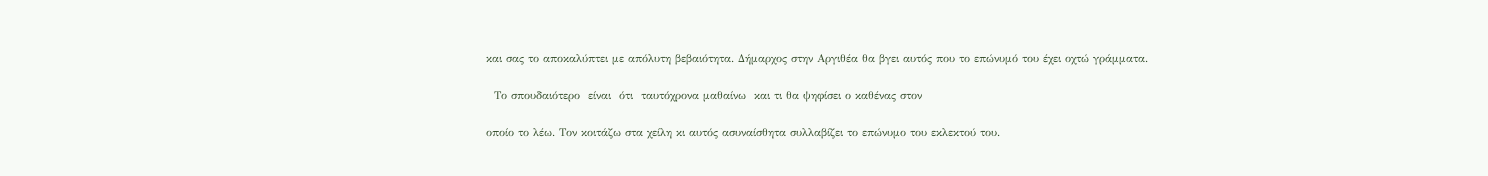και σας το αποκαλύπτει με απόλυτη βεβαιότητα. Δήμαρχος στην Αργιθέα θα βγει αυτός που το επώνυμό του έχει οχτώ γράμματα.

  Το σπουδαιότερο  είναι  ότι  ταυτόχρονα μαθαίνω  και τι θα ψηφίσει ο καθένας στον

οποίο το λέω. Τον κοιτάζω στα χείλη κι αυτός ασυναίσθητα συλλαβίζει το επώνυμο του εκλεκτού του.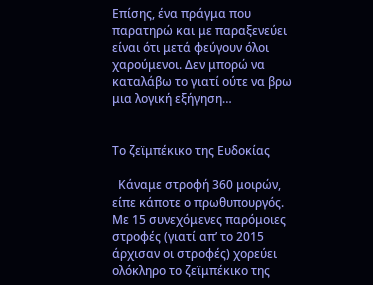Επίσης, ένα πράγμα που παρατηρώ και με παραξενεύει είναι ότι μετά φεύγουν όλοι χαρούμενοι. Δεν μπορώ να καταλάβω το γιατί ούτε να βρω μια λογική εξήγηση…


Το ζεϊμπέκικο της Ευδοκίας

  Κάναμε στροφή 360 μοιρών, είπε κάποτε ο πρωθυπουργός. Με 15 συνεχόμενες παρόμοιες στροφές (γιατί απ’ το 2015 άρχισαν οι στροφές) χορεύει ολόκληρο το ζεϊμπέκικο της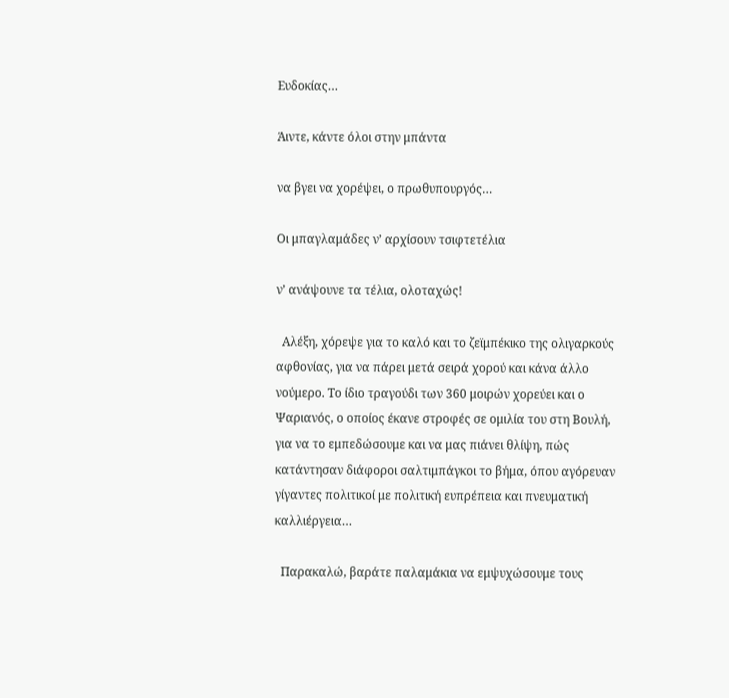Ευδοκίας…

Άιντε, κάντε όλοι στην μπάντα

να βγει να χορέψει, ο πρωθυπουργός…

Οι μπαγλαμάδες ν’ αρχίσουν τσιφτετέλια

ν’ ανάψουνε τα τέλια, ολοταχώς!

  Αλέξη, χόρεψε για το καλό και το ζεϊμπέκικο της ολιγαρκούς αφθονίας, για να πάρει μετά σειρά χορού και κάνα άλλο νούμερο. Το ίδιο τραγούδι των 360 μοιρών χορεύει και ο Ψαριανός, ο οποίος έκανε στροφές σε ομιλία του στη Βουλή, για να το εμπεδώσουμε και να μας πιάνει θλίψη, πώς κατάντησαν διάφοροι σαλτιμπάγκοι το βήμα, όπου αγόρευαν γίγαντες πολιτικοί με πολιτική ευπρέπεια και πνευματική καλλιέργεια…

  Παρακαλώ, βαράτε παλαμάκια να εμψυχώσουμε τους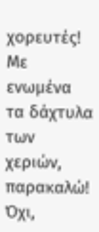χορευτές! Με ενωμένα τα δάχτυλα των χεριών, παρακαλώ! Όχι,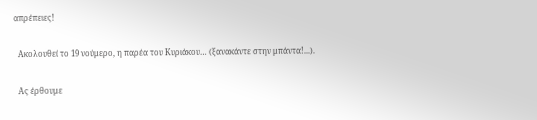απρέπειες!

  Ακολουθεί το 19 νούμερο, η παρέα του Κυριάκου… (ξανακάντε στην μπάντα!...).

  Ας έρθουμε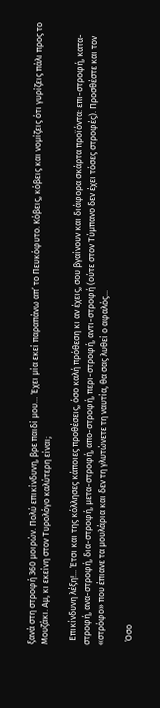ξανά στη στροφή 360 μοιρών. Πολύ επικίνδυνη, βρε παιδί μου… Έχει μία εκεί παραπάνω απ’ το Πευκόφυτο. Κόβεις, κόβεις και νομίζεις ότι γυρίζεις πάλι προς το Μουζάκι. Αμ, κι εκείνη στον Τυρολόγο καλύτερη είναι;

  Επικίνδυνη λέξη!... Έτσι και της κόλλησες κάποιες προθέσεις, όσο καλή πρόθεση κι αν έχεις, σου βγαίνουν και διάφορα σκάρτα προϊόντα: επι-στροφή, κατα-στροφή, ανα-στροφή, δια-στροφή, μετα-στροφή, απo-στροφή, περι-στροφή, αντι-στροφή (ούτε στον Τύμπανο δεν έχει τόσες στροφές). Προσθέστε και τον «στρόφο» που έπιανε τα μουλάρια και δεν τη γλυτώνετε τη ναυτία, θα σας λυθεί ο αφαλός...

  Όσο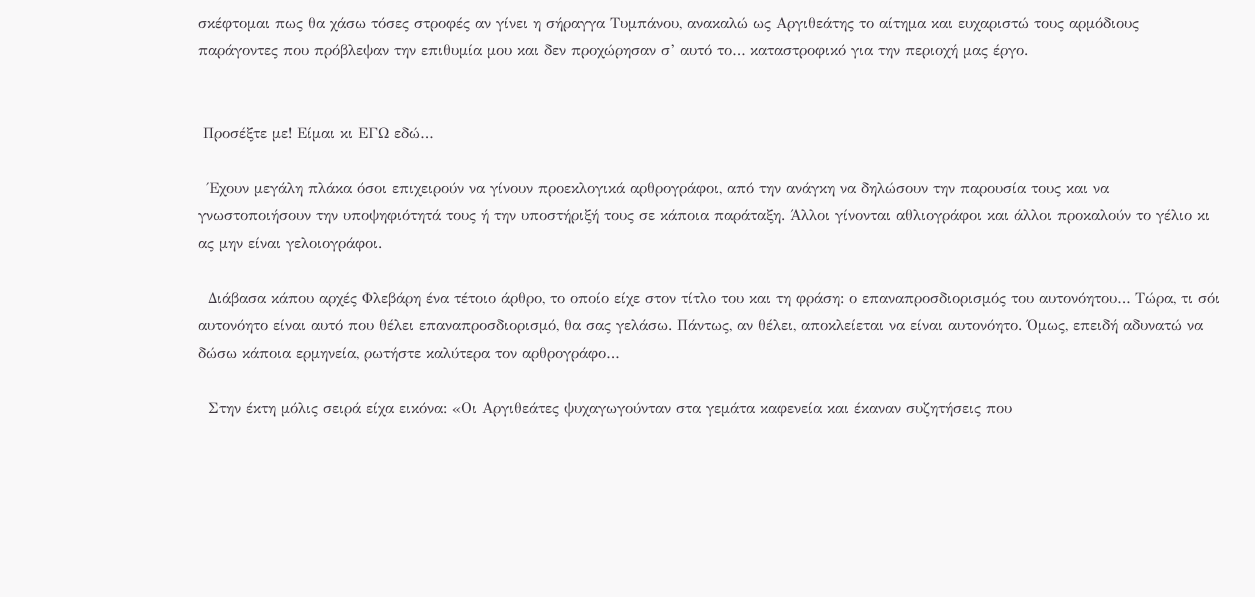σκέφτομαι πως θα χάσω τόσες στροφές αν γίνει η σήραγγα Τυμπάνου, ανακαλώ ως Αργιθεάτης το αίτημα και ευχαριστώ τους αρμόδιους παράγοντες που πρόβλεψαν την επιθυμία μου και δεν προχώρησαν σ’ αυτό το… καταστροφικό για την περιοχή μας έργο.


 Προσέξτε με! Είμαι κι ΕΓΩ εδώ…

  Έχουν μεγάλη πλάκα όσοι επιχειρούν να γίνουν προεκλογικά αρθρογράφοι, από την ανάγκη να δηλώσουν την παρουσία τους και να γνωστοποιήσουν την υποψηφιότητά τους ή την υποστήριξή τους σε κάποια παράταξη. Άλλοι γίνονται αθλιογράφοι και άλλοι προκαλούν το γέλιο κι ας μην είναι γελοιογράφοι.

  Διάβασα κάπου αρχές Φλεβάρη ένα τέτοιο άρθρο, το οποίο είχε στον τίτλο του και τη φράση: ο επαναπροσδιορισμός του αυτονόητου… Τώρα, τι σόι αυτονόητο είναι αυτό που θέλει επαναπροσδιορισμό, θα σας γελάσω. Πάντως, αν θέλει, αποκλείεται να είναι αυτονόητο. Όμως, επειδή αδυνατώ να δώσω κάποια ερμηνεία, ρωτήστε καλύτερα τον αρθρογράφο…

  Στην έκτη μόλις σειρά είχα εικόνα: «Οι Αργιθεάτες ψυχαγωγούνταν στα γεμάτα καφενεία και έκαναν συζητήσεις που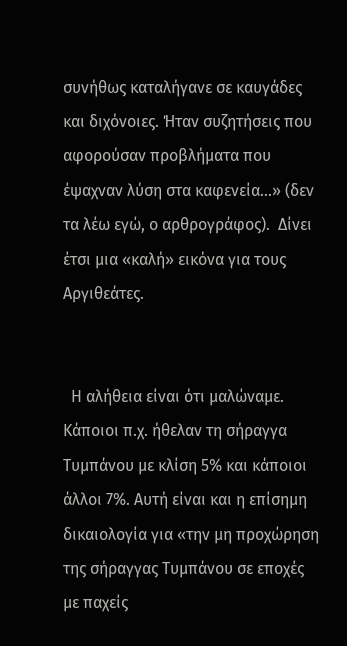συνήθως καταλήγανε σε καυγάδες και διχόνοιες. Ήταν συζητήσεις που αφορούσαν προβλήματα που έψαχναν λύση στα καφενεία...» (δεν τα λέω εγώ, ο αρθρογράφος).  Δίνει έτσι μια «καλή» εικόνα για τους Αργιθεάτες.


  Η αλήθεια είναι ότι μαλώναμε. Κάποιοι π.χ. ήθελαν τη σήραγγα Τυμπάνου με κλίση 5% και κάποιοι άλλοι 7%. Αυτή είναι και η επίσημη δικαιολογία για «την μη προχώρηση της σήραγγας Τυμπάνου σε εποχές με παχείς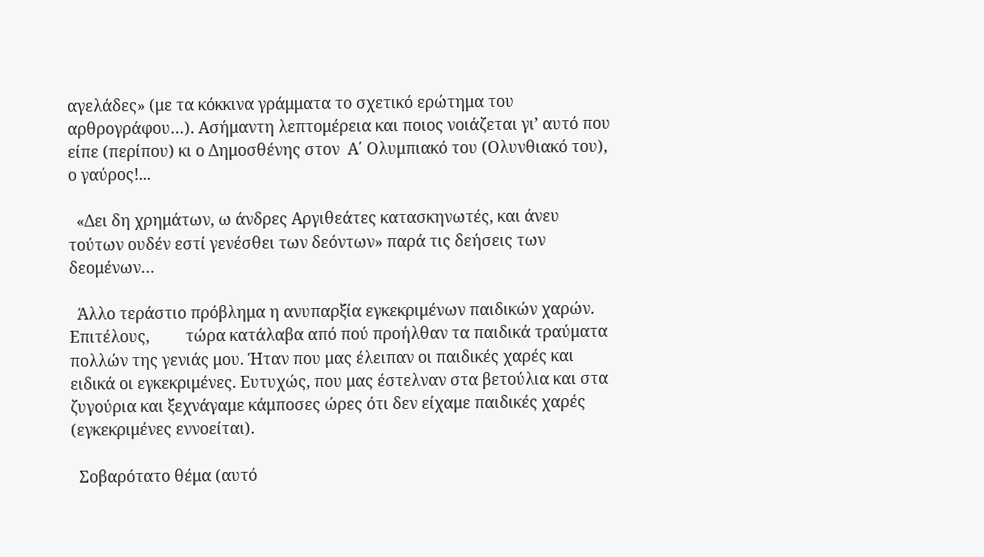αγελάδες» (με τα κόκκινα γράμματα το σχετικό ερώτημα του αρθρογράφου…). Ασήμαντη λεπτομέρεια και ποιος νοιάζεται γι’ αυτό που είπε (περίπου) κι ο Δημοσθένης στον  Α΄ Ολυμπιακό του (Ολυνθιακό του), ο γαύρος!...

  «Δει δη χρημάτων, ω άνδρες Αργιθεάτες κατασκηνωτές, και άνευ τούτων ουδέν εστί γενέσθει των δεόντων» παρά τις δεήσεις των δεομένων…

  Άλλο τεράστιο πρόβλημα η ανυπαρξία εγκεκριμένων παιδικών χαρών. Επιτέλους,         τώρα κατάλαβα από πού προήλθαν τα παιδικά τραύματα πολλών της γενιάς μου. Ήταν που μας έλειπαν οι παιδικές χαρές και ειδικά οι εγκεκριμένες. Ευτυχώς, που μας έστελναν στα βετούλια και στα ζυγούρια και ξεχνάγαμε κάμποσες ώρες ότι δεν είχαμε παιδικές χαρές (εγκεκριμένες εννοείται).

  Σοβαρότατο θέμα (αυτό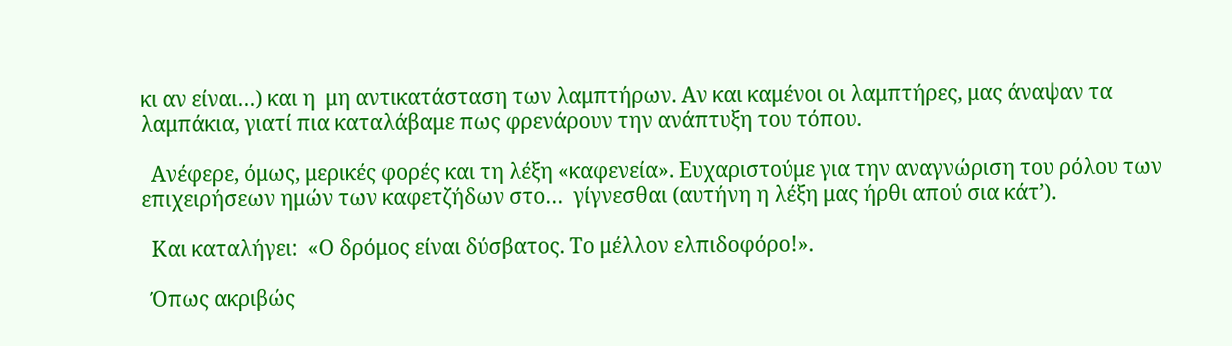κι αν είναι…) και η  μη αντικατάσταση των λαμπτήρων. Αν και καμένοι οι λαμπτήρες, μας άναψαν τα λαμπάκια, γιατί πια καταλάβαμε πως φρενάρουν την ανάπτυξη του τόπου.

  Ανέφερε, όμως, μερικές φορές και τη λέξη «καφενεία». Ευχαριστούμε για την αναγνώριση του ρόλου των επιχειρήσεων ημών των καφετζήδων στο…  γίγνεσθαι (αυτήνη η λέξη μας ήρθι απού σια κάτ’).

  Και καταλήγει:  «Ο δρόμος είναι δύσβατος. Το μέλλον ελπιδοφόρο!».

  Όπως ακριβώς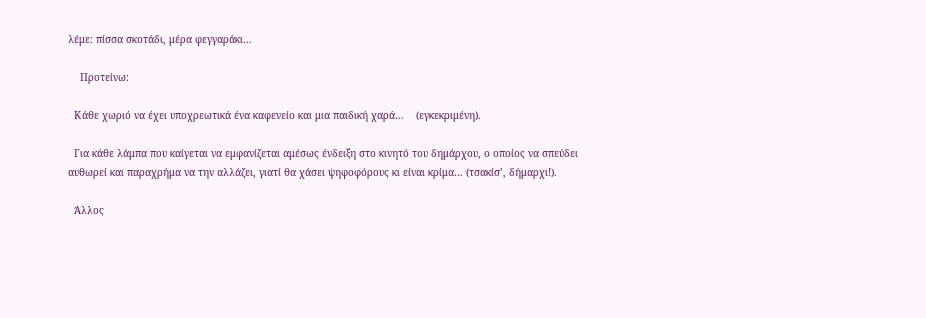λέμε: πίσσα σκοτάδι, μέρα φεγγαράκι…

    Προτείνω:

  Κάθε χωριό να έχει υποχρεωτικά ένα καφενείο και μια παιδική χαρά…    (εγκεκριμένη).

  Για κάθε λάμπα που καίγεται να εμφανίζεται αμέσως ένδειξη στο κινητό του δημάρχου, ο οποίος να σπεύδει αυθωρεί και παραχρήμα να την αλλάζει, γιατί θα χάσει ψηφοφόρους κι είναι κρίμα… (τσακίσ’, δήμαρχι!).

  Άλλος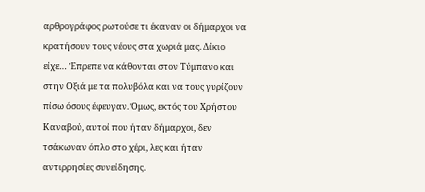αρθρογράφος ρωτούσε τι έκαναν οι δήμαρχοι να κρατήσουν τους νέους στα χωριά μας. Δίκιο είχε… Έπρεπε να κάθονται στον Τύμπανο και στην Οξιά με τα πολυβόλα και να τους γυρίζουν πίσω όσους έφευγαν. Όμως, εκτός του Χρήστου Καναβού, αυτοί που ήταν δήμαρχοι, δεν τσάκωναν όπλο στο χέρι, λες και ήταν αντιρρησίες συνείδησης.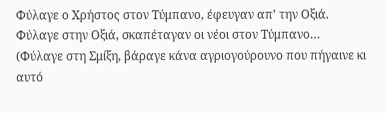Φύλαγε ο Χρήστος στον Τύμπανο, έφευγαν απ’ την Οξιά. Φύλαγε στην Οξιά, σκαπέταγαν οι νέοι στον Τύμπανο… (Φύλαγε στη Σμίξη, βάραγε κάνα αγριογούρουνο που πήγαινε κι αυτό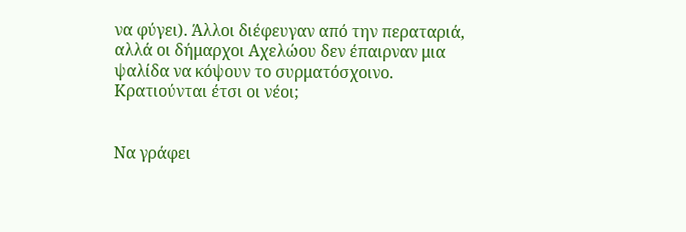να φύγει). Άλλοι διέφευγαν από την περαταριά, αλλά οι δήμαρχοι Αχελώου δεν έπαιρναν μια ψαλίδα να κόψουν το συρματόσχοινο. Κρατιούνται έτσι οι νέοι;


Να γράφει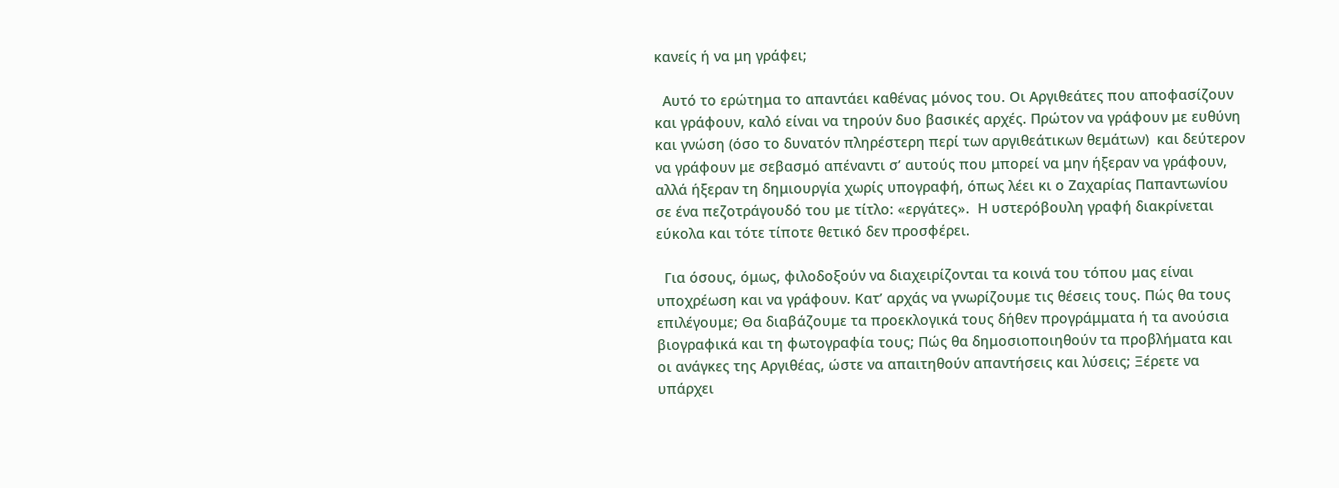κανείς ή να μη γράφει;

  Αυτό το ερώτημα το απαντάει καθένας μόνος του. Οι Αργιθεάτες που αποφασίζουν και γράφουν, καλό είναι να τηρούν δυο βασικές αρχές. Πρώτον να γράφουν με ευθύνη και γνώση (όσο το δυνατόν πληρέστερη περί των αργιθεάτικων θεμάτων)  και δεύτερον να γράφουν με σεβασμό απέναντι σ’ αυτούς που μπορεί να μην ήξεραν να γράφουν, αλλά ήξεραν τη δημιουργία χωρίς υπογραφή, όπως λέει κι ο Ζαχαρίας Παπαντωνίου σε ένα πεζοτράγουδό του με τίτλο: «εργάτες».  Η υστερόβουλη γραφή διακρίνεται εύκολα και τότε τίποτε θετικό δεν προσφέρει.

  Για όσους, όμως, φιλοδοξούν να διαχειρίζονται τα κοινά του τόπου μας είναι υποχρέωση και να γράφουν. Κατ’ αρχάς να γνωρίζουμε τις θέσεις τους. Πώς θα τους επιλέγουμε; Θα διαβάζουμε τα προεκλογικά τους δήθεν προγράμματα ή τα ανούσια βιογραφικά και τη φωτογραφία τους; Πώς θα δημοσιοποιηθούν τα προβλήματα και οι ανάγκες της Αργιθέας, ώστε να απαιτηθούν απαντήσεις και λύσεις; Ξέρετε να υπάρχει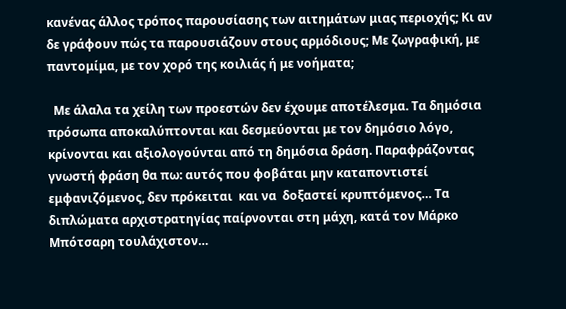κανένας άλλος τρόπος παρουσίασης των αιτημάτων μιας περιοχής; Κι αν δε γράφουν πώς τα παρουσιάζουν στους αρμόδιους; Με ζωγραφική, με παντομίμα, με τον χορό της κοιλιάς ή με νοήματα;

  Με άλαλα τα χείλη των προεστών δεν έχουμε αποτέλεσμα. Τα δημόσια πρόσωπα αποκαλύπτονται και δεσμεύονται με τον δημόσιο λόγο, κρίνονται και αξιολογούνται από τη δημόσια δράση. Παραφράζοντας γνωστή φράση θα πω: αυτός που φοβάται μην καταποντιστεί εμφανιζόμενος, δεν πρόκειται  και να  δοξαστεί κρυπτόμενος… Τα διπλώματα αρχιστρατηγίας παίρνονται στη μάχη, κατά τον Μάρκο Μπότσαρη τουλάχιστον…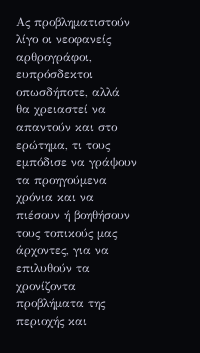Ας προβληματιστούν λίγο οι νεοφανείς αρθρογράφοι, ευπρόσδεκτοι οπωσδήποτε, αλλά θα χρειαστεί να απαντούν και στο ερώτημα, τι τους εμπόδισε να γράψουν τα προηγούμενα χρόνια και να πιέσουν ή βοηθήσουν τους τοπικούς μας άρχοντες, για να επιλυθούν τα χρονίζοντα προβλήματα της περιοχής και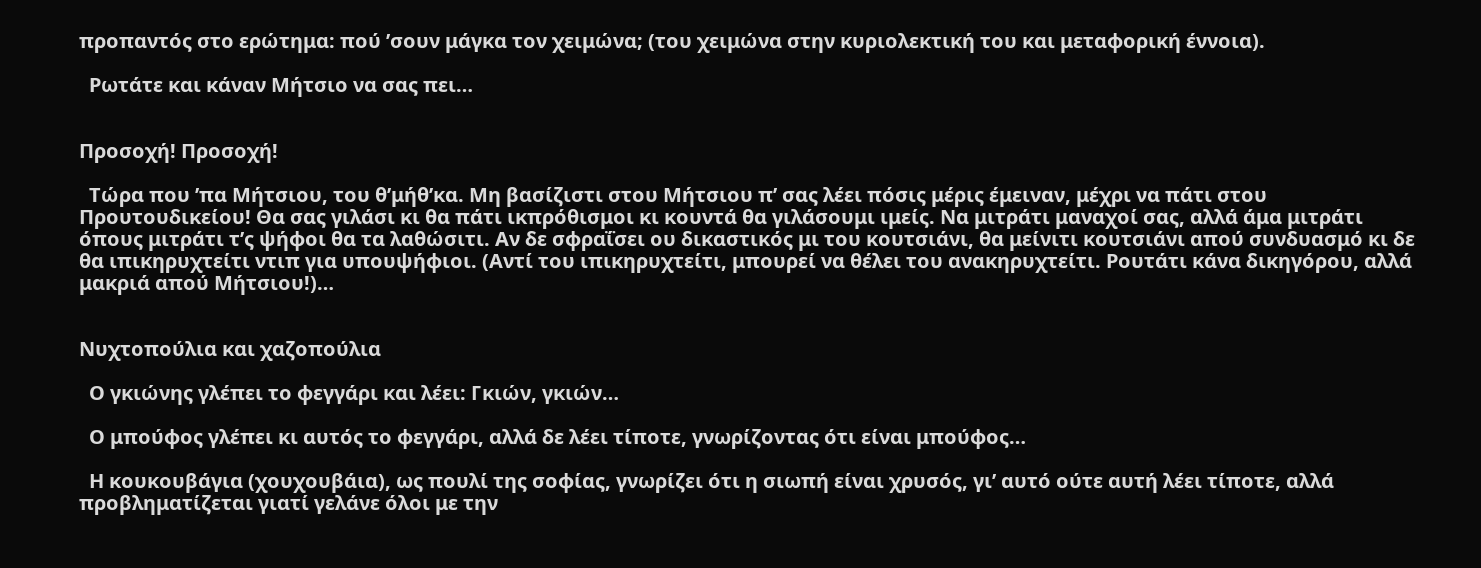προπαντός στο ερώτημα: πού ’σουν μάγκα τον χειμώνα; (του χειμώνα στην κυριολεκτική του και μεταφορική έννοια).

  Ρωτάτε και κάναν Μήτσιο να σας πει…


Προσοχή! Προσοχή!

  Τώρα που ’πα Μήτσιου, του θ’μήθ’κα. Μη βασίζιστι στου Μήτσιου π’ σας λέει πόσις μέρις έμειναν, μέχρι να πάτι στου Προυτουδικείου! Θα σας γιλάσι κι θα πάτι ικπρόθισμοι κι κουντά θα γιλάσουμι ιμείς. Να μιτράτι μαναχοί σας, αλλά άμα μιτράτι όπους μιτράτι τ’ς ψήφοι θα τα λαθώσιτι. Αν δε σφραΐσει ου δικαστικός μι του κουτσιάνι, θα μείνιτι κουτσιάνι απού συνδυασμό κι δε θα ιπικηρυχτείτι ντιπ για υπουψήφιοι. (Αντί του ιπικηρυχτείτι, μπουρεί να θέλει του ανακηρυχτείτι. Ρουτάτι κάνα δικηγόρου, αλλά μακριά απού Μήτσιου!)…


Νυχτοπούλια και χαζοπούλια

  Ο γκιώνης γλέπει το φεγγάρι και λέει: Γκιών, γκιών…

  Ο μπούφος γλέπει κι αυτός το φεγγάρι, αλλά δε λέει τίποτε, γνωρίζοντας ότι είναι μπούφος…

  Η κουκουβάγια (χουχουβάια), ως πουλί της σοφίας, γνωρίζει ότι η σιωπή είναι χρυσός, γι’ αυτό ούτε αυτή λέει τίποτε, αλλά προβληματίζεται γιατί γελάνε όλοι με την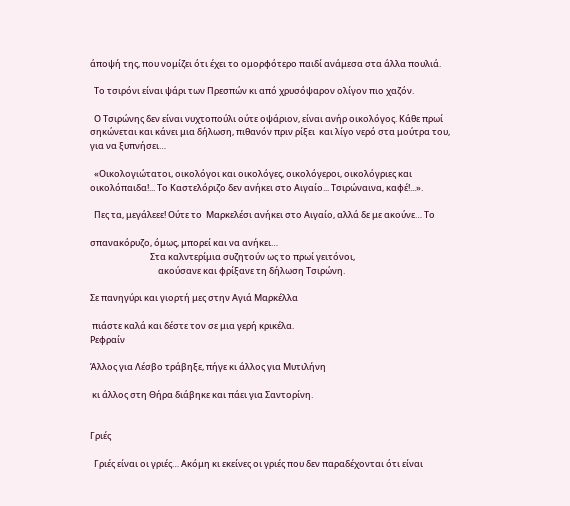άποψή της, που νομίζει ότι έχει το ομορφότερο παιδί ανάμεσα στα άλλα πουλιά.

  Το τσιρόνι είναι ψάρι των Πρεσπών κι από χρυσόψαρον ολίγον πιο χαζόν.

  Ο Τσιρώνης δεν είναι νυχτοπούλι ούτε οψάριον, είναι ανήρ οικολόγος. Κάθε πρωί σηκώνεται και κάνει μια δήλωση, πιθανόν πριν ρίξει  και λίγο νερό στα μούτρα του, για να ξυπνήσει…

  «Οικολογιώτατοι, οικολόγοι και οικολόγες, οικολόγεροι, οικολόγριες και οικολόπαιδα!... Το Καστελόριζο δεν ανήκει στο Αιγαίο... Τσιρώναινα, καφέ!...».

  Πες τα, μεγάλεεε! Ούτε το  Μαρκελέσι ανήκει στο Αιγαίο, αλλά δε με ακούνε… Το

σπανακόρυζο, όμως, μπορεί και να ανήκει…
                              Στα καλντερίμια συζητούν ως το πρωί γειτόνοι,
                                  ακούσανε και φρίξανε τη δήλωση Τσιρώνη.

Σε πανηγύρι και γιορτή μες στην Αγιά Μαρκέλλα

 πιάστε καλά και δέστε τον σε μια γερή κρικέλα.
Ρεφραίν

Άλλος για Λέσβο τράβηξε, πήγε κι άλλος για Μυτιλήνη

 κι άλλος στη Θήρα διάβηκε και πάει για Σαντορίνη.


Γριές

  Γριές είναι οι γριές… Ακόμη κι εκείνες οι γριές που δεν παραδέχονται ότι είναι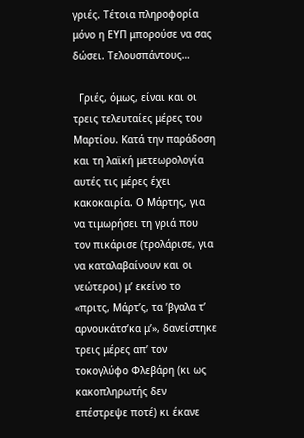γριές. Τέτοια πληροφορία μόνο η ΕΥΠ μπορούσε να σας δώσει. Τελουσπάντους…

  Γριές, όμως, είναι και οι τρεις τελευταίες μέρες του Μαρτίου. Κατά την παράδοση και τη λαϊκή μετεωρολογία αυτές τις μέρες έχει κακοκαιρία. Ο Μάρτης, για να τιμωρήσει τη γριά που τον πικάρισε (τρολάρισε, για να καταλαβαίνουν και οι νεώτεροι) μ’ εκείνο το «πριτς, Μάρτ’ς, τα ’βγαλα τ’ αρνουκάτσ’κα μ’», δανείστηκε τρεις μέρες απ’ τον τοκογλύφο Φλεβάρη (κι ως κακοπληρωτής δεν επέστρεψε ποτέ) κι έκανε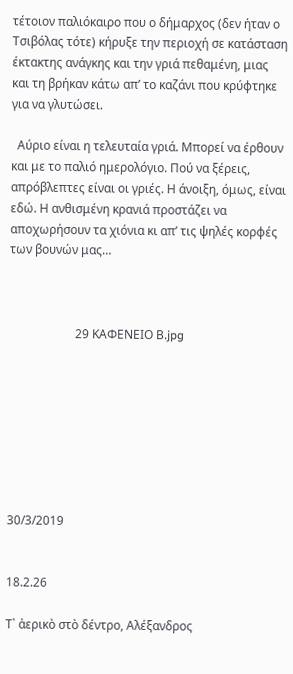τέτοιον παλιόκαιρο που ο δήμαρχος (δεν ήταν ο Τσιβόλας τότε) κήρυξε την περιοχή σε κατάσταση έκτακτης ανάγκης και την γριά πεθαμένη, μιας και τη βρήκαν κάτω απ’ το καζάνι που κρύφτηκε για να γλυτώσει.

  Αύριο είναι η τελευταία γριά. Μπορεί να έρθουν και με το παλιό ημερολόγιο. Πού να ξέρεις, απρόβλεπτες είναι οι γριές. Η άνοιξη, όμως, είναι εδώ. Η ανθισμένη κρανιά προστάζει να αποχωρήσουν τα χιόνια κι απ’ τις ψηλές κορφές των βουνών μας…



                      29 ΚΑΦΕΝΕΙΟ Β.jpg








30/3/2019


18.2.26

Τ᾿ ἀερικὸ στὸ δέντρο, Αλέξανδρος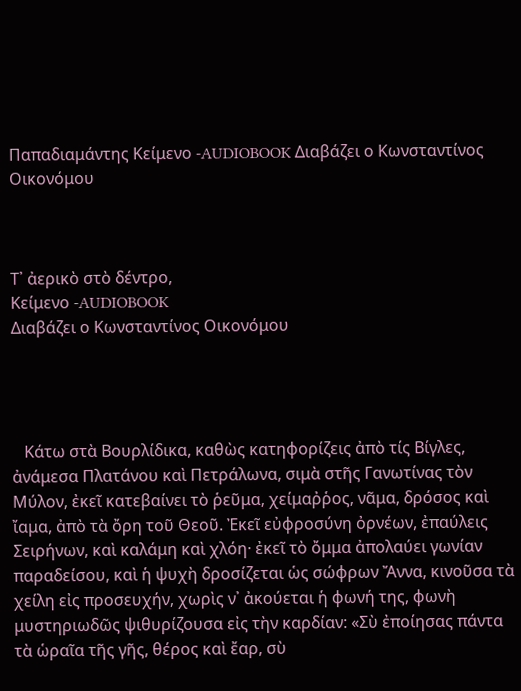Παπαδιαμάντης Κείμενο -AUDIOBOOK Διαβάζει ο Κωνσταντίνος Οικονόμου



Τ᾿ ἀερικὸ στὸ δέντρο,
Κείμενο -AUDIOBOOK
Διαβάζει ο Κωνσταντίνος Οικονόμου




   Κάτω στὰ Βουρλίδικα, καθὼς κατηφορίζεις ἀπὸ τίς Βίγλες, ἀνάμεσα Πλατάνου καὶ Πετράλωνα, σιμὰ στῆς Γανωτίνας τὸν Μύλον, ἐκεῖ κατεβαίνει τὸ ῥεῦμα, χείμαῤῥος, νᾶμα, δρόσος καὶ ἴαμα, ἀπὸ τὰ ὄρη τοῦ Θεοῦ. Ἐκεῖ εὐφροσύνη ὀρνέων, ἐπαύλεις Σειρήνων, καὶ καλάμη καὶ χλόη· ἐκεῖ τὸ ὄμμα ἀπολαύει γωνίαν παραδείσου, καὶ ἡ ψυχὴ δροσίζεται ὡς σώφρων Ἄννα, κινοῦσα τὰ χείλη εἰς προσευχήν, χωρὶς ν᾿ ἀκούεται ἡ φωνή της, φωνὴ μυστηριωδῶς ψιθυρίζουσα εἰς τὴν καρδίαν: «Σὺ ἐποίησας πάντα τὰ ὡραῖα τῆς γῆς, θέρος καὶ ἔαρ, σὺ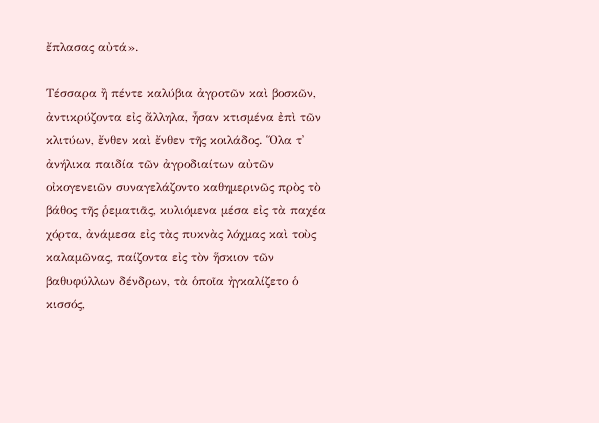ἔπλασας αὐτά».

Τέσσαρα ἢ πέντε καλύβια ἀγροτῶν καὶ βοσκῶν, ἀντικρύζοντα εἰς ἄλληλα, ἦσαν κτισμένα ἐπὶ τῶν κλιτύων, ἔνθεν καὶ ἔνθεν τῆς κοιλάδος. Ὅλα τ᾿ ἀνήλικα παιδία τῶν ἀγροδιαίτων αὐτῶν οἰκογενειῶν συναγελάζοντο καθημερινῶς πρὸς τὸ βάθος τῆς ῥεματιᾶς, κυλιόμενα μέσα εἰς τὰ παχέα χόρτα, ἀνάμεσα εἰς τὰς πυκνὰς λόχμας καὶ τοὺς καλαμῶνας, παίζοντα εἰς τὸν ἥσκιον τῶν βαθυφύλλων δένδρων, τὰ ὁποῖα ἠγκαλίζετο ὁ κισσός,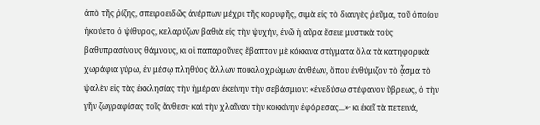ἀπὸ τῆς ῥίζης, σπειροειδῶς ἀνέρπων μέχρι τῆς κορυφῆς, σιμὰ εἰς τὸ διαυγὲς ῥεῦμα, τοῦ ὁποίου ἠκούετο ὁ ψίθυρος, κελαρύζων βαθιὰ εἰς τὴν ψυχήν, ἐνῶ ἡ αὔρα ἔσειε μυστικὰ τοὺς βαθυπρασίνους θάμνους, κι οἱ παπαροῦνες ἔβαπτον μὲ κόκκινα στίγματα ὅλα τὰ κατηφορικὰ χωράφια γύρω, ἐν μέσῳ πληθύος ἄλλων ποικιλοχρώμων ἀνθέων, ὅπου ἐνθύμιζον τὸ ᾆσμα τὸ ψαλὲν εἰς τὰς ἐκκλησίας τὴν ἡμέραν ἐκείνην τὴν σεβάσμιον: «ἐνεδύσω στέφανον ὕβρεως, ὁ τὴν γῆν ζωγραφίσας τοῖς ἄνθεσι· καὶ τὴν χλαῖναν τὴν κοκκίνην ἐφόρεσας...»· κι ἐκεῖ τὰ πετεινά,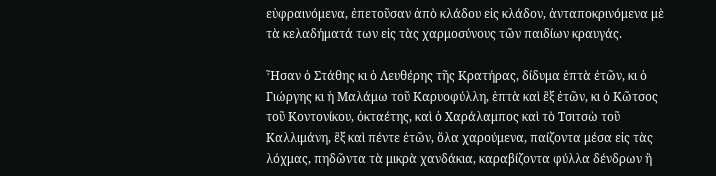εὐφραινόμενα, ἐπετοῦσαν ἀπὸ κλάδου εἰς κλάδον, ἀνταποκρινόμενα μὲ τὰ κελαδήματά των εἰς τὰς χαρμοσύνους τῶν παιδίων κραυγάς.

Ἦσαν ὁ Στάθης κι ὁ Λευθέρης τῆς Κρατήρας, δίδυμα ἑπτὰ ἐτῶν, κι ὁ Γιώργης κι ἡ Μαλάμω τοῦ Καρυοφύλλη, ἑπτὰ καὶ ἓξ ἐτῶν, κι ὁ Κῶτσος τοῦ Κοντονίκου, ὀκταέτης, καὶ ὁ Χαράλαμπος καὶ τὸ Τσιτσὼ τοῦ Καλλιμάνη, ἓξ καὶ πέντε ἐτῶν, ὅλα χαρούμενα, παίζοντα μέσα εἰς τὰς λόχμας, πηδῶντα τὰ μικρὰ χανδάκια, καραβίζοντα φύλλα δένδρων ἢ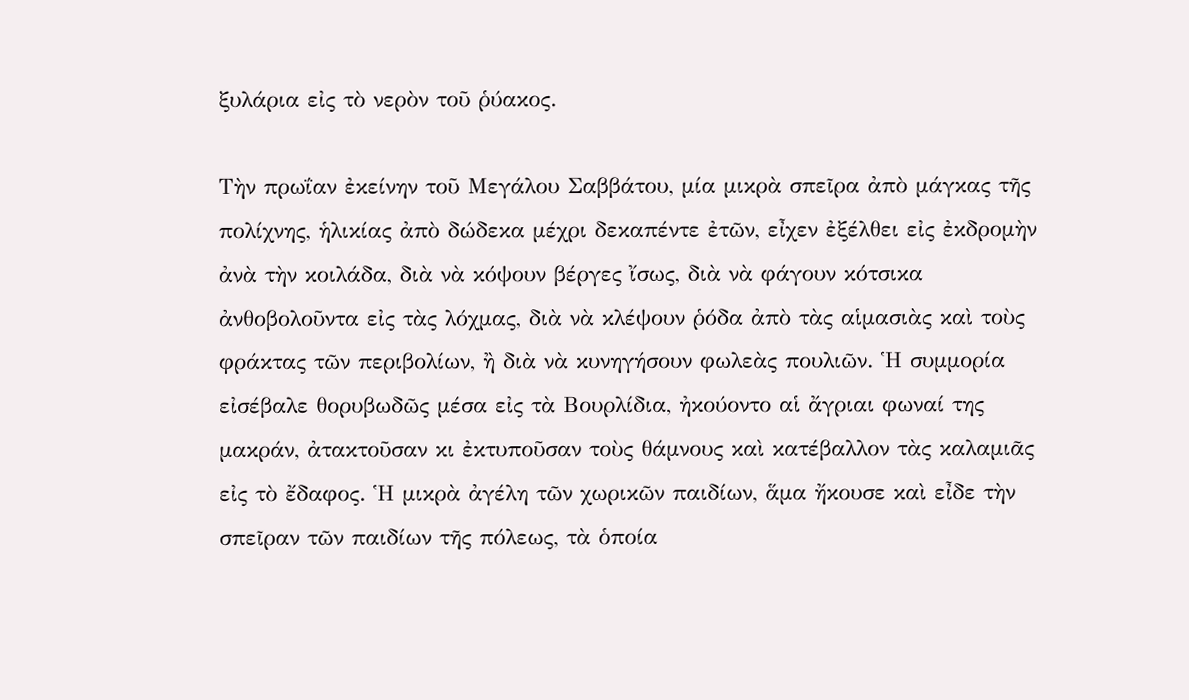ξυλάρια εἰς τὸ νερὸν τοῦ ῥύακος.

Τὴν πρωΐαν ἐκείνην τοῦ Μεγάλου Σαββάτου, μία μικρὰ σπεῖρα ἀπὸ μάγκας τῆς πολίχνης, ἡλικίας ἀπὸ δώδεκα μέχρι δεκαπέντε ἐτῶν, εἶχεν ἐξέλθει εἰς ἐκδρομὴν ἀνὰ τὴν κοιλάδα, διὰ νὰ κόψουν βέργες ἴσως, διὰ νὰ φάγουν κότσικα ἀνθοβολοῦντα εἰς τὰς λόχμας, διὰ νὰ κλέψουν ῥόδα ἀπὸ τὰς αἱμασιὰς καὶ τοὺς φράκτας τῶν περιβολίων, ἢ διὰ νὰ κυνηγήσουν φωλεὰς πουλιῶν. Ἡ συμμορία εἰσέβαλε θορυβωδῶς μέσα εἰς τὰ Βουρλίδια, ἠκούοντο αἱ ἄγριαι φωναί της μακράν, ἀτακτοῦσαν κι ἐκτυποῦσαν τοὺς θάμνους καὶ κατέβαλλον τὰς καλαμιᾶς εἰς τὸ ἔδαφος. Ἡ μικρὰ ἀγέλη τῶν χωρικῶν παιδίων, ἅμα ἤκουσε καὶ εἶδε τὴν σπεῖραν τῶν παιδίων τῆς πόλεως, τὰ ὁποία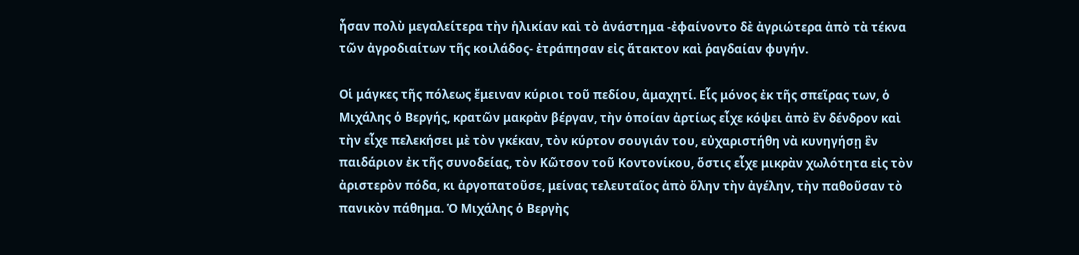ἦσαν πολὺ μεγαλείτερα τὴν ἡλικίαν καὶ τὸ ἀνάστημα -ἐφαίνοντο δὲ ἀγριώτερα ἀπὸ τὰ τέκνα τῶν ἀγροδιαίτων τῆς κοιλάδος- ἐτράπησαν εἰς ἄτακτον καὶ ῥαγδαίαν φυγήν.

Οἱ μάγκες τῆς πόλεως ἔμειναν κύριοι τοῦ πεδίου, ἀμαχητί. Εἷς μόνος ἐκ τῆς σπεῖρας των, ὁ Μιχάλης ὁ Βεργής, κρατῶν μακρὰν βέργαν, τὴν ὁποίαν ἀρτίως εἶχε κόψει ἀπὸ ἓν δένδρον καὶ τὴν εἶχε πελεκήσει μὲ τὸν γκέκαν, τὸν κύρτον σουγιάν του, εὐχαριστήθη νὰ κυνηγήσῃ ἓν παιδάριον ἐκ τῆς συνοδείας, τὸν Κῶτσον τοῦ Κοντονίκου, ὅστις εἶχε μικρὰν χωλότητα εἰς τὸν ἀριστερὸν πόδα, κι ἀργοπατοῦσε, μείνας τελευταῖος ἀπὸ ὅλην τὴν ἀγέλην, τὴν παθοῦσαν τὸ πανικὸν πάθημα. Ὁ Μιχάλης ὁ Βεργὴς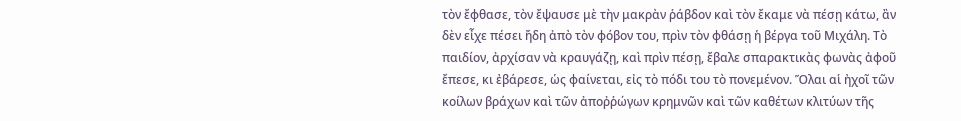τὸν ἔφθασε, τὸν ἔψαυσε μὲ τὴν μακρὰν ῥάβδον καὶ τὸν ἔκαμε νὰ πέσῃ κάτω, ἂν δὲν εἶχε πέσει ἤδη ἀπὸ τὸν φόβον του, πρὶν τὸν φθάσῃ ἡ βέργα τοῦ Μιχάλη. Τὸ παιδίον, ἀρχίσαν νὰ κραυγάζῃ, καὶ πρὶν πέσῃ, ἔβαλε σπαρακτικὰς φωνὰς ἀφοῦ ἔπεσε, κι ἐβάρεσε, ὡς φαίνεται, εἰς τὸ πόδι του τὸ πονεμένον. Ὅλαι αἱ ἠχοῖ τῶν κοίλων βράχων καὶ τῶν ἀποῤῥώγων κρημνῶν καὶ τῶν καθέτων κλιτύων τῆς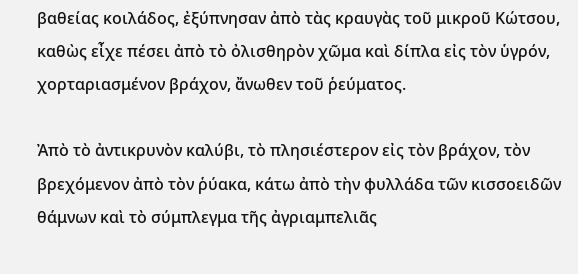βαθείας κοιλάδος, ἐξύπνησαν ἀπὸ τὰς κραυγὰς τοῦ μικροῦ Κώτσου, καθὼς εἶχε πέσει ἀπὸ τὸ ὀλισθηρὸν χῶμα καὶ δίπλα εἰς τὸν ὑγρόν, χορταριασμένον βράχον, ἄνωθεν τοῦ ῥεύματος.

Ἀπὸ τὸ ἀντικρυνὸν καλύβι, τὸ πλησιέστερον εἰς τὸν βράχον, τὸν βρεχόμενον ἀπὸ τὸν ῥύακα, κάτω ἀπὸ τὴν φυλλάδα τῶν κισσοειδῶν θάμνων καὶ τὸ σύμπλεγμα τῆς ἀγριαμπελιᾶς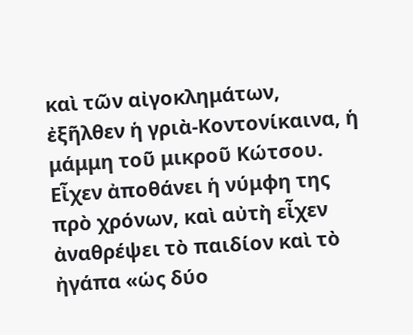καὶ τῶν αἰγοκλημάτων, ἐξῆλθεν ἡ γριὰ-Κοντονίκαινα, ἡ μάμμη τοῦ μικροῦ Κώτσου. Εἶχεν ἀποθάνει ἡ νύμφη της πρὸ χρόνων, καὶ αὐτὴ εἶχεν ἀναθρέψει τὸ παιδίον καὶ τὸ ἠγάπα «ὡς δύο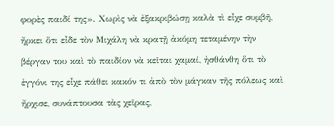φορὲς παιδί της». Χωρὶς νὰ ἐξακριβώσῃ καλὰ τὶ εἶχε συμβῆ, ἤρκει ὅτι εἶδε τὸν Μιχάλη νὰ κρατῇ ἀκόμη τεταμένην τὴν βέργαν του καὶ τὸ παιδίον νὰ κεῖται χαμαί, ἠσθάνθη ὅτι τὸ ἐγγόνι της εἶχε πάθει κακόν τι ἀπὸ τὸν μάγκαν τῆς πόλεως καὶ ἤρχισε, συνάπτουσα τὰς χεῖρας,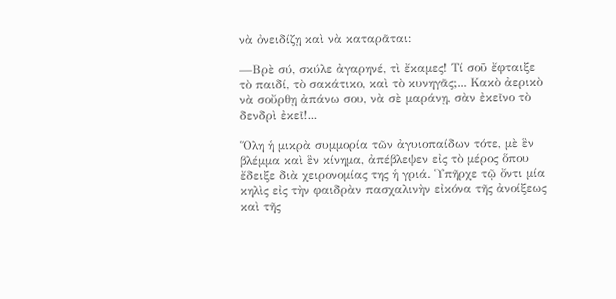νὰ ὀνειδίζῃ καὶ νὰ καταρᾶται:

—Βρὲ σύ, σκύλε ἀγαρηνέ, τὶ ἔκαμες! Τί σοῦ ἔφταιξε τὸ παιδί, τὸ σακάτικο, καὶ τὸ κυνηγᾶς;... Κακὸ ἀερικὸ νὰ σοὔρθῃ ἀπάνω σου, νὰ σὲ μαράνῃ, σὰν ἐκεῖνο τὸ δενδρὶ ἐκεῖ!...

Ὅλη ἡ μικρὰ συμμορία τῶν ἀγυιοπαίδων τότε, μὲ ἓν βλέμμα καὶ ἓν κίνημα, ἀπέβλεψεν εἰς τὸ μέρος ὅπου ἔδειξε διὰ χειρονομίας της ἡ γριά. Ὑπῆρχε τῷ ὄντι μία κηλὶς εἰς τὴν φαιδρὰν πασχαλινὴν εἰκόνα τῆς ἀνοίξεως καὶ τῆς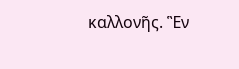καλλονῆς. Ἓν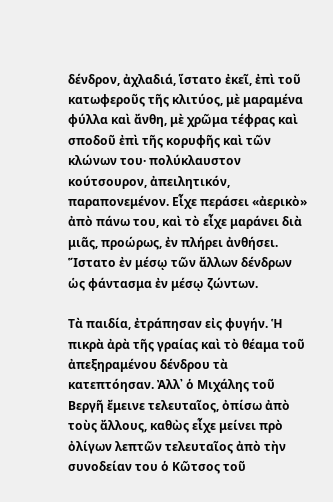δένδρον, ἀχλαδιά, ἵστατο ἐκεῖ, ἐπὶ τοῦ κατωφεροῦς τῆς κλιτύος, μὲ μαραμένα φύλλα καὶ ἄνθη, μὲ χρῶμα τέφρας καὶ σποδοῦ ἐπὶ τῆς κορυφῆς καὶ τῶν κλώνων του· πολύκλαυστον κούτσουρον, ἀπειλητικόν, παραπονεμένον. Εἶχε περάσει «ἀερικὸ» ἀπὸ πάνω του, καὶ τὸ εἶχε μαράνει διὰ μιᾶς, προώρως, ἐν πλήρει ἀνθήσει. Ἵστατο ἐν μέσῳ τῶν ἄλλων δένδρων ὡς φάντασμα ἐν μέσῳ ζώντων.

Τὰ παιδία, ἐτράπησαν εἰς φυγήν. Ἡ πικρὰ ἀρὰ τῆς γραίας καὶ τὸ θέαμα τοῦ ἀπεξηραμένου δένδρου τὰ κατεπτόησαν. Ἀλλ᾿ ὁ Μιχάλης τοῦ Βεργῆ ἔμεινε τελευταῖος, ὀπίσω ἀπὸ τοὺς ἄλλους, καθὼς εἶχε μείνει πρὸ ὀλίγων λεπτῶν τελευταῖος ἀπὸ τὴν συνοδείαν του ὁ Κῶτσος τοῦ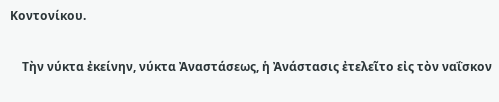Κοντονίκου.

    Τὴν νύκτα ἐκείνην, νύκτα Ἀναστάσεως, ἡ Ἀνάστασις ἐτελεῖτο εἰς τὸν ναΐσκον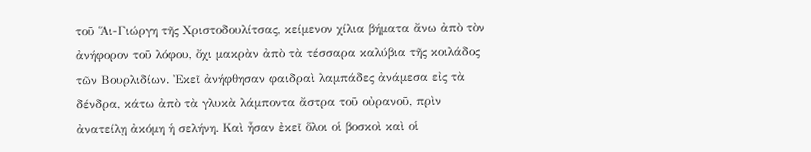τοῦ Ἅι-Γιώργη τῆς Χριστοδουλίτσας, κείμενον χίλια βήματα ἄνω ἀπὸ τὸν ἀνήφορον τοῦ λόφου, ὄχι μακρὰν ἀπὸ τὰ τέσσαρα καλύβια τῆς κοιλάδος τῶν Βουρλιδίων. Ἐκεῖ ἀνήφθησαν φαιδραὶ λαμπάδες ἀνάμεσα εἰς τὰ δένδρα, κάτω ἀπὸ τὰ γλυκὰ λάμποντα ἄστρα τοῦ οὐρανοῦ, πρὶν ἀνατείλῃ ἀκόμη ἡ σελήνη. Καὶ ἦσαν ἐκεῖ ὅλοι οἱ βοσκοὶ καὶ οἱ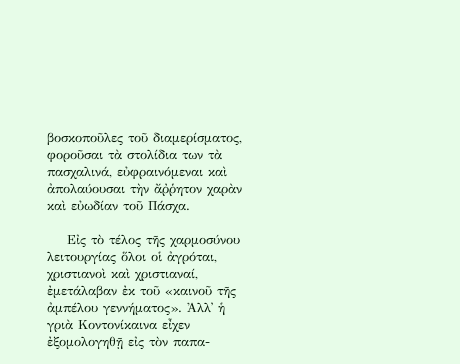βοσκοποῦλες τοῦ διαμερίσματος, φοροῦσαι τὰ στολίδια των τὰ πασχαλινά, εὐφραινόμεναι καὶ ἀπολαύουσαι τὴν ἄῤῥητον χαρὰν καὶ εὐωδίαν τοῦ Πάσχα.

    Εἰς τὸ τέλος τῆς χαρμοσύνου λειτουργίας ὅλοι οἱ ἀγρόται, χριστιανοὶ καὶ χριστιαναί, ἐμετάλαβαν ἐκ τοῦ «καινοῦ τῆς ἀμπέλου γεννήματος». Ἀλλ᾿ ἡ γριὰ Κοντονίκαινα εἶχεν ἐξομολογηθῇ εἰς τὸν παπα-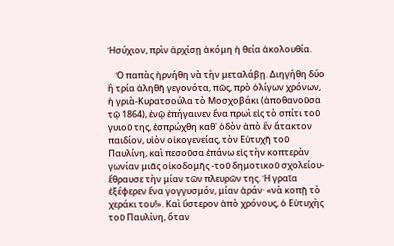Ἡσύχιον, πρὶν ἀρχίσῃ ἀκόμη ἡ θεία ἀκολουθία.

    Ὁ παπὰς ἠρνήθη νὰ τὴν μεταλάβῃ. Διηγήθη δύο ἢ τρία ἀληθῆ γεγονότα, πῶς, πρὸ ὀλίγων χρόνων, ἡ γριὰ-Κυρατσούλα τὸ Μοσχοβάκι (ἀποθανοῦσα τῷ 1864), ἐνῷ ἐπήγαινεν ἕνα πρωὶ εἰς τὸ σπίτι τοῦ γυιοῦ της, ἐσπρώχθη καθ᾿ ὁδὸν ἀπὸ ἓν ἄτακτον παιδίον, υἱὸν οἰκογενείας, τὸν Εὐτυχῆ τοῦ Παυλίνη, καὶ πεσοῦσα ἐπάνω εἰς τὴν κοπτερὰν γωνίαν μιᾶς οἰκοδομῆς -τοῦ δημοτικοῦ σχολείου- ἔθραυσε τὴν μίαν τῶν πλευρῶν της. Ἡ γραῖα ἐξέφερεν ἕνα γογγυσμόν, μίαν ἀράν· «νὰ κοπῇ τὸ χεράκι του!». Καὶ ὕστερον ἀπὸ χρόνους, ὁ Εὐτυχὴς τοῦ Παυλίνη, ὅταν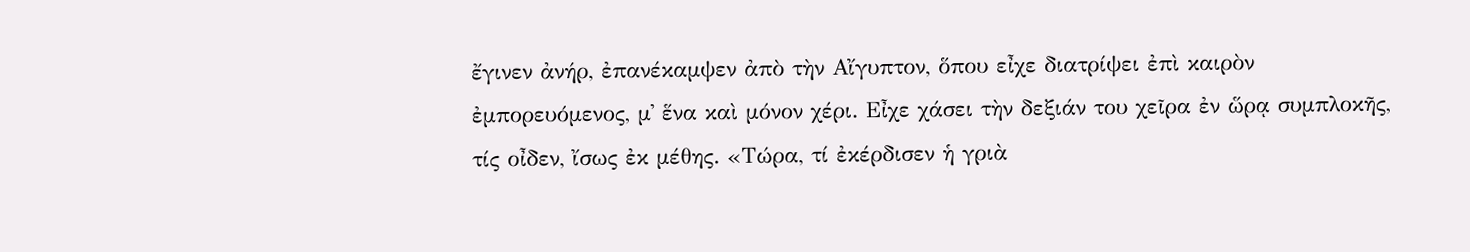ἔγινεν ἀνήρ, ἐπανέκαμψεν ἀπὸ τὴν Αἴγυπτον, ὅπου εἶχε διατρίψει ἐπὶ καιρὸν ἐμπορευόμενος, μ᾿ ἕνα καὶ μόνον χέρι. Εἶχε χάσει τὴν δεξιάν του χεῖρα ἐν ὥρᾳ συμπλοκῆς, τίς οἶδεν, ἴσως ἐκ μέθης. «Τώρα, τί ἐκέρδισεν ἡ γριὰ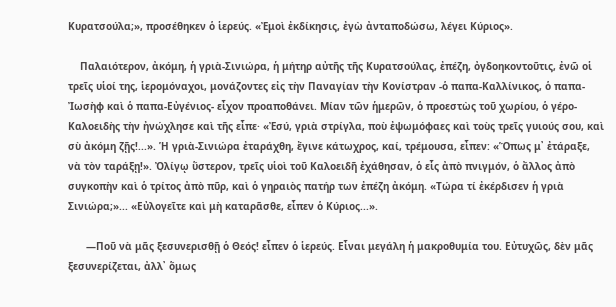Κυρατσούλα;», προσέθηκεν ὁ ἱερεύς. «Ἐμοὶ ἐκδίκησις, ἐγὼ ἀνταποδώσω, λέγει Κύριος».

    Παλαιότερον, ἀκόμη, ἡ γριὰ-Σινιώρα, ἡ μήτηρ αὐτῆς τῆς Κυρατσούλας, ἐπέζη, ὀγδοηκοντοῦτις, ἐνῶ οἱ τρεῖς υἱοί της, ἱερομόναχοι, μονάζοντες εἰς τὴν Παναγίαν τὴν Κονίστραν -ὁ παπα-Καλλίνικος, ὁ παπα-Ἰωσὴφ καὶ ὁ παπα-Εὐγένιος- εἶχον προαποθάνει. Μίαν τῶν ἡμερῶν, ὁ προεστὼς τοῦ χωρίου, ὁ γέρο-Καλοειδὴς τὴν ἠνώχλησε καὶ τῆς εἶπε· «Ἐσύ, γριὰ στρίγλα, ποὺ ἐψωμόφαες καὶ τοὺς τρεῖς γυιούς σου, καὶ σὺ ἀκόμη ζῇς!...». Ἡ γριὰ-Σινιώρα ἐταράχθη, ἔγινε κάτωχρος, καί, τρέμουσα, εἶπεν: «Ὅπως μ᾿ ἐτάραξε, νὰ τὸν ταράξῃ!». Ὀλίγῳ ὕστερον, τρεῖς υἱοὶ τοῦ Καλοειδῆ ἐχάθησαν, ὁ εἷς ἀπὸ πνιγμόν, ὁ ἄλλος ἀπὸ συγκοπὴν καὶ ὁ τρίτος ἀπὸ πῦρ, καὶ ὁ γηραιὸς πατήρ των ἐπέζη ἀκόμη. «Τώρα τί ἐκέρδισεν ἡ γριὰ Σινιώρα;»... «Εὐλογεῖτε καὶ μὴ καταρᾶσθε, εἶπεν ὁ Κύριος...».

      —Ποῦ νὰ μᾶς ξεσυνερισθῇ ὁ Θεός! εἶπεν ὁ ἱερεύς. Εἶναι μεγάλη ἡ μακροθυμία του. Εὐτυχῶς, δὲν μᾶς ξεσυνερίζεται, ἀλλ᾿ ὅμως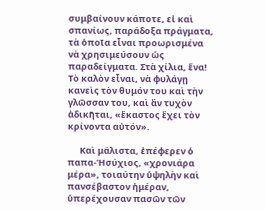συμβαίνουν κάποτε, εἰ καὶ σπανίως, παράδοξα πράγματα, τὰ ὁποῖα εἶναι προωρισμένα νὰ χρησιμεύσουν ὡς παραδείγματα. Στὰ χίλια, ἕνα! Τὸ καλὸν εἶναι, νὰ φυλάγῃ κανεὶς τὸν θυμόν του καὶ τὴν γλῶσσαν του, καὶ ἂν τυχὸν ἀδικῆται, «ἕκαστος ἔχει τὸν κρίνοντα αὐτόν».

      Καὶ μάλιστα, ἐπέφερεν ὁ παπα-Ἡσύχιος, «χρονιάρα μέρα», τοιαύτην ὑψηλὴν καὶ πανσέβαστον ἡμέραν, ὑπερέχουσαν πασῶν τῶν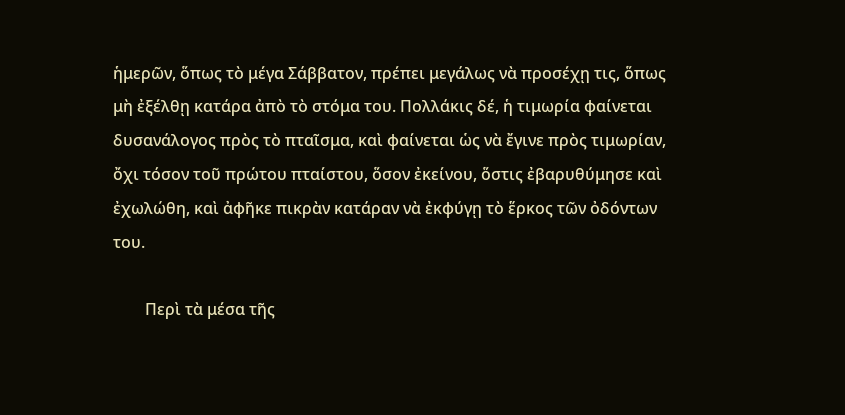ἡμερῶν, ὅπως τὸ μέγα Σάββατον, πρέπει μεγάλως νὰ προσέχῃ τις, ὅπως μὴ ἐξέλθῃ κατάρα ἀπὸ τὸ στόμα του. Πολλάκις δέ, ἡ τιμωρία φαίνεται δυσανάλογος πρὸς τὸ πταῖσμα, καὶ φαίνεται ὡς νὰ ἔγινε πρὸς τιμωρίαν, ὄχι τόσον τοῦ πρώτου πταίστου, ὅσον ἐκείνου, ὅστις ἐβαρυθύμησε καὶ ἐχωλώθη, καὶ ἀφῆκε πικρὰν κατάραν νὰ ἐκφύγῃ τὸ ἕρκος τῶν ὀδόντων του.

        Περὶ τὰ μέσα τῆς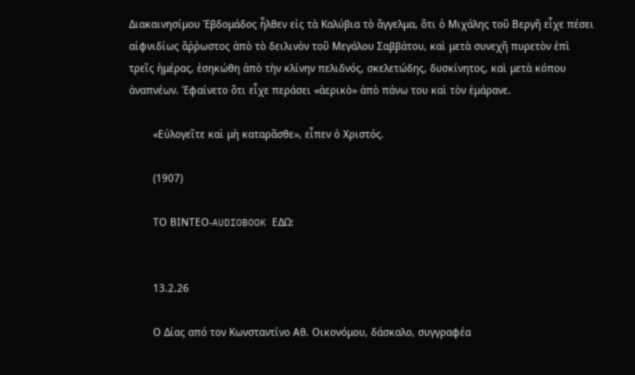Διακαινησίμου Ἑβδομάδος ἦλθεν εἰς τὰ Καλύβια τὸ ἄγγελμα, ὅτι ὁ Μιχάλης τοῦ Βεργῆ εἶχε πέσει αἰφνιδίως ἄῤῥωστος ἀπὸ τὸ δειλινὸν τοῦ Μεγάλου Σαββάτου, καὶ μετὰ συνεχῆ πυρετὸν ἐπὶ τρεῖς ἡμέρας, ἐσηκώθη ἀπὸ τὴν κλίνην πελιδνός, σκελετώδης, δυσκίνητος, καὶ μετὰ κόπου ἀναπνέων. Ἐφαίνετο ὅτι εἶχε περάσει «ἀερικὸ» ἀπὸ πάνω του καὶ τὸν ἐμάρανε.

        «Εὐλογεῖτε καὶ μὴ καταρᾶσθε», εἶπεν ὁ Χριστός.

        (1907)

        ΤΟ ΒΙΝΤΕΟ-AUDIOBOOK ΕΔΩ:


        13.2.26

        Ο Δίας από τον Κωνσταντίνο Αθ. Οικονόμου, δάσκαλο, συγγραφέα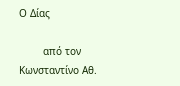Ο Δίας

        από τον Κωνσταντίνο Αθ.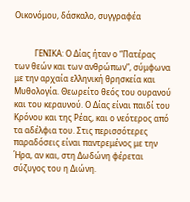Οικονόμου, δάσκαλο, συγγραφέα


          ΓΕΝΙΚΑ: Ο Δίας ήταν ο “Πατέρας των θεών και των ανθρώπων”, σύμφωνα με την αρχαία ελληνική θρησκεία και Μυθολογία. Θεωρείτο θεός του ουρανού και του κεραυνού. Ο Δίας είναι παιδί του Κρόνου και της Ρέας, και ο νεότερος από τα αδέλφια του. Στις περισσότερες παραδόσεις είναι παντρεμένος με την Ήρα, αν και, στη Δωδώνη φέρεται σύζυγος του η Διώνη.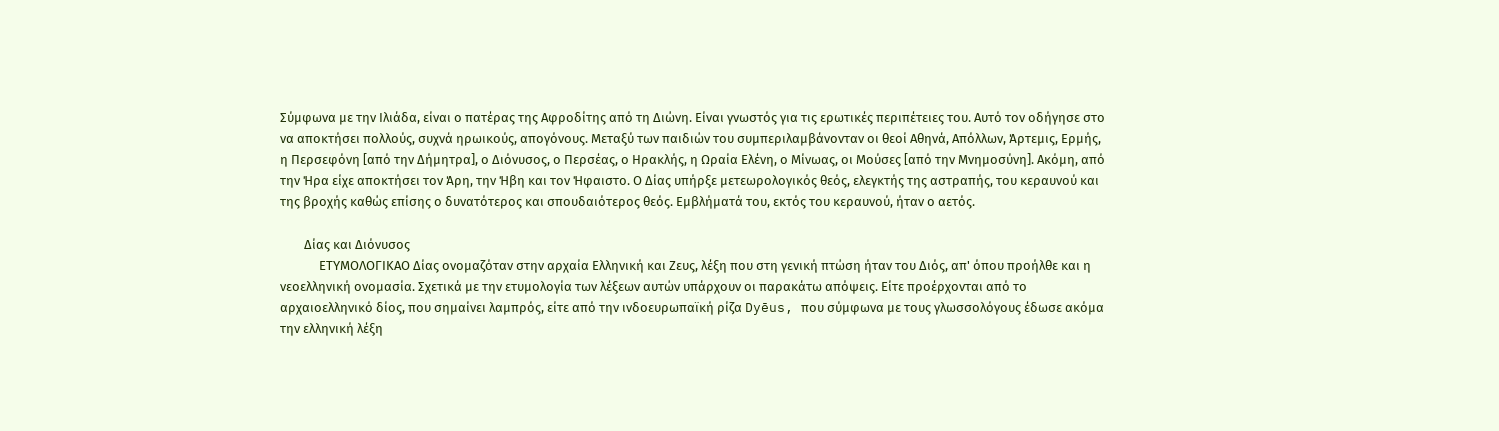Σύμφωνα με την Ιλιάδα, είναι ο πατέρας της Αφροδίτης από τη Διώνη. Είναι γνωστός για τις ερωτικές περιπέτειες του. Αυτό τον οδήγησε στο να αποκτήσει πολλούς, συχνά ηρωικούς, απογόνους. Μεταξύ των παιδιών του συμπεριλαμβάνονταν οι θεοί Αθηνά, Απόλλων, Άρτεμις, Ερμής, η Περσεφόνη [από την Δήμητρα], ο Διόνυσος, ο Περσέας, ο Ηρακλής, η Ωραία Ελένη, ο Μίνωας, οι Μούσες [από την Μνημοσύνη]. Ακόμη, από την Ήρα είχε αποκτήσει τον Άρη, την Ήβη και τον Ήφαιστο. Ο Δίας υπήρξε μετεωρολογικός θεός, ελεγκτής της αστραπής, του κεραυνού και της βροχής καθώς επίσης ο δυνατότερος και σπουδαιότερος θεός. Εμβλήματά του, εκτός του κεραυνού, ήταν ο αετός.

        Δίας και Διόνυσος
             ΕΤΥΜΟΛΟΓΙΚΑΟ Δίας ονομαζόταν στην αρχαία Ελληνική και Ζευς, λέξη που στη γενική πτώση ήταν του Διός, απ' όπου προήλθε και η νεοελληνική ονομασία. Σχετικά με την ετυμολογία των λέξεων αυτών υπάρχουν οι παρακάτω απόψεις. Είτε προέρχονται από το αρχαιοελληνικό δίος, που σημαίνει λαμπρός, είτε από την ινδοευρωπαϊκή ρίζα Dyēus, που σύμφωνα με τους γλωσσολόγους έδωσε ακόμα την ελληνική λέξη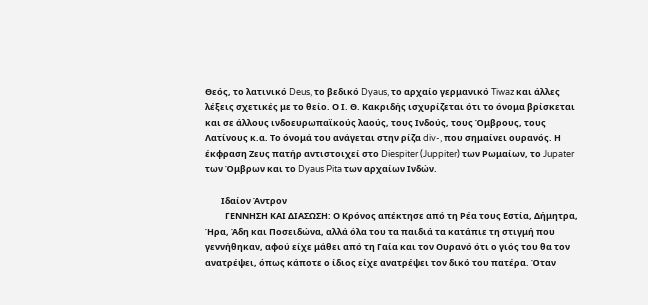Θεός, το λατινικό Deus, το βεδικό Dyaus, το αρχαίο γερμανικό Tiwaz και άλλες λέξεις σχετικές με το θείο. Ο Ι. Θ. Κακριδής ισχυρίζεται ότι το όνομα βρίσκεται και σε άλλους ινδοευρωπαϊκούς λαούς, τους Ινδούς, τους Όμβρους, τους Λατίνους κ.α. Το όνομά του ανάγεται στην ρίζα div-, που σημαίνει ουρανός. Η έκφραση Ζευς πατήρ αντιστοιχεί στο Diespiter (Juppiter) των Ρωμαίων, το Jupater των Όμβρων και το Dyaus Pita των αρχαίων Ινδών.

        Ιδαίον Άντρον
          ΓΕΝΝΗΣΗ ΚΑΙ ΔΙΑΣΩΣΗ: Ο Κρόνος απέκτησε από τη Ρέα τους Εστία, Δήμητρα, Ήρα, Άδη και Ποσειδώνα, αλλά όλα του τα παιδιά τα κατάπιε τη στιγμή που γεννήθηκαν, αφού είχε μάθει από τη Γαία και τον Ουρανό ότι ο γιός του θα τον ανατρέψει, όπως κάποτε ο ίδιος είχε ανατρέψει τον δικό του πατέρα. Όταν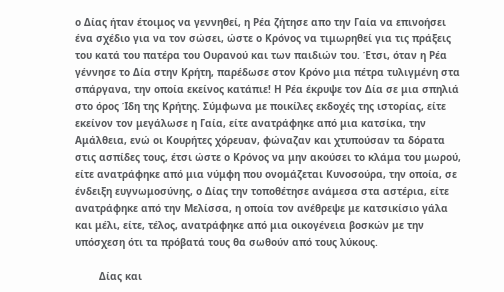ο Δίας ήταν έτοιμος να γεννηθεί, η Ρέα ζήτησε απο την Γαία να επινοήσει ένα σχέδιο για να τον σώσει, ώστε ο Κρόνος να τιμωρηθεί για τις πράξεις του κατά του πατέρα του Ουρανού και των παιδιών του. Έτσι, όταν η Ρέα γέννησε το Δία στην Κρήτη, παρέδωσε στον Κρόνο μια πέτρα τυλιγμένη στα σπάργανα, την οποία εκείνος κατάπιε! Η Ρέα έκρυψε τον Δία σε μια σπηλιά στο όρος Ίδη της Κρήτης. Σύμφωνα με ποικίλες εκδοχές της ιστορίας, είτε εκείνον τον μεγάλωσε η Γαία, είτε ανατράφηκε από μια κατσίκα, την Αμάλθεια, ενώ οι Κουρήτες χόρευαν, φώναζαν και χτυπούσαν τα δόρατα στις ασπίδες τους, έτσι ώστε ο Κρόνος να μην ακούσει το κλάμα του μωρού, είτε ανατράφηκε από μια νύμφη που ονομάζεται Κυνοσούρα, την οποία, σε ένδειξη ευγνωμοσύνης, ο Δίας την τοποθέτησε ανάμεσα στα αστέρια, είτε ανατράφηκε από την Μελίσσα, η οποία τον ανέθρεψε με κατσικίσιο γάλα και μέλι, είτε, τέλος, ανατράφηκε από μια οικογένεια βοσκών με την υπόσχεση ότι τα πρόβατά τους θα σωθούν από τους λύκους.

        Δίας και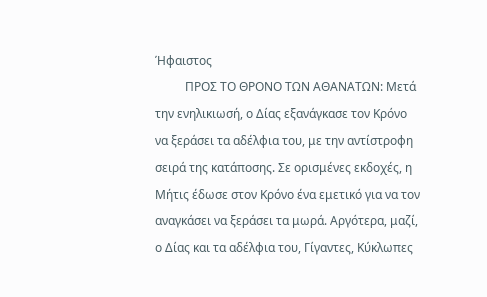Ήφαιστος
          ΠΡΟΣ ΤΟ ΘΡΟΝΟ ΤΩΝ ΑΘΑΝΑΤΩΝ: Μετά την ενηλικιωσή, ο Δίας εξανάγκασε τον Κρόνο να ξεράσει τα αδέλφια του, με την αντίστροφη σειρά της κατάποσης. Σε ορισμένες εκδοχές, η Μήτις έδωσε στον Κρόνο ένα εμετικό για να τον αναγκάσει να ξεράσει τα μωρά. Αργότερα, μαζί, ο Δίας και τα αδέλφια του, Γίγαντες, Κύκλωπες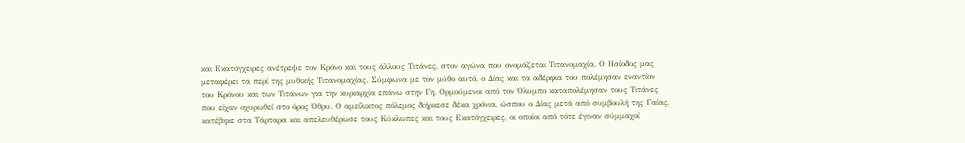και Εκατόγχειρες ανέτρεψε τον Κρόνο και τους άλλους Τιτάνες, στον αγώνα που ονομάζεται Τιτανομαχία. Ο Ησίοδος μας μεταφέρει τα περί της μυθικής Τιτανομαχίας. Σύμφωνα με τον μύθο αυτό, ο Δίας και τα αδέρφια του πολέμησαν εναντίον του Κρόνου και των Τιτάνων για την κυριαρχία επάνω στην Γη. Ορμούμενοι από τον Όλυμπο καταπολέμησαν τους Τιτάνες που είχαν οχυρωθεί στο όρος Όθρυ. Ο αμείλικτος πόλεμος διήρκεσε δέκα χρόνια, ώσπου ο Δίας μετά από συμβουλή της Γαίας, κατέβηκε στα Τάρταρα και απελευθέρωσε τους Κύκλωπες και τους Εκατόγχειρες, οι οποίοι από τότε έγιναν σύμμαχοί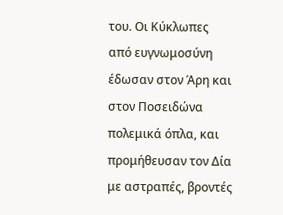του. Οι Κύκλωπες από ευγνωμοσύνη έδωσαν στον Άρη και στον Ποσειδώνα πολεμικά όπλα, και προμήθευσαν τον Δία με αστραπές, βροντές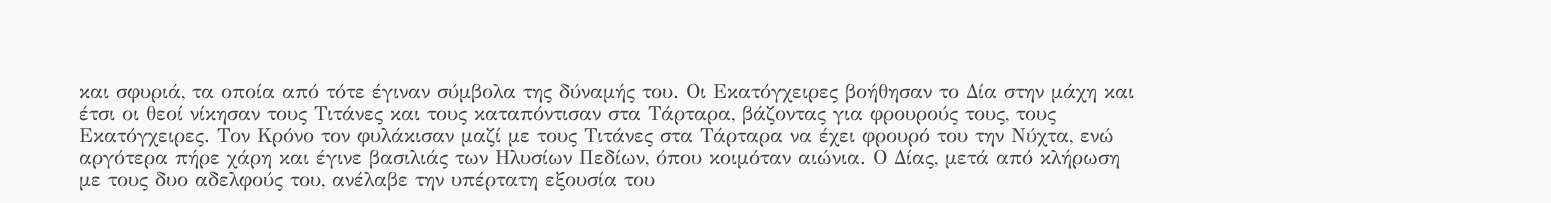και σφυριά, τα οποία από τότε έγιναν σύμβολα της δύναμής του. Οι Εκατόγχειρες βοήθησαν το Δία στην μάχη και έτσι οι θεοί νίκησαν τους Τιτάνες και τους καταπόντισαν στα Τάρταρα, βάζοντας για φρουρούς τους, τους Εκατόγχειρες. Τον Κρόνο τον φυλάκισαν μαζί με τους Τιτάνες στα Τάρταρα να έχει φρουρό του την Νύχτα, ενώ αργότερα πήρε χάρη και έγινε βασιλιάς των Ηλυσίων Πεδίων, όπου κοιμόταν αιώνια. Ο Δίας, μετά από κλήρωση με τους δυο αδελφούς του, ανέλαβε την υπέρτατη εξουσία του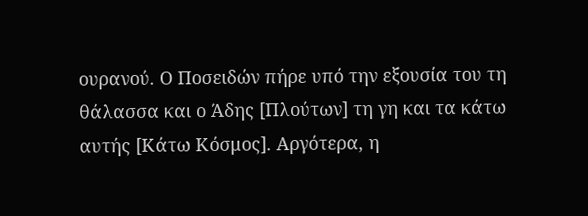ουρανού. Ο Ποσειδών πήρε υπό την εξουσία του τη θάλασσα και ο Άδης [Πλούτων] τη γη και τα κάτω αυτής [Κάτω Κόσμος]. Αργότερα, η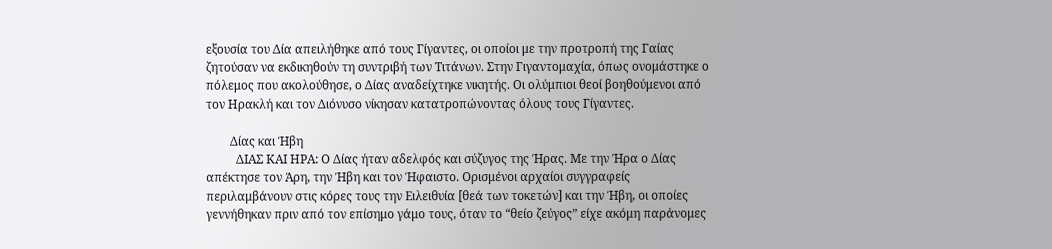εξουσία του Δία απειλήθηκε από τους Γίγαντες, οι οποίοι με την προτροπή της Γαίας ζητούσαν να εκδικηθούν τη συντριβή των Τιτάνων. Στην Γιγαντομαχία, όπως ονομάστηκε ο πόλεμος που ακολούθησε, ο Δίας αναδείχτηκε νικητής. Οι ολύμπιοι θεοί βοηθούμενοι από τον Ηρακλή και τον Διόνυσο νίκησαν κατατροπώνοντας όλους τους Γίγαντες.

        Δίας και Ήβη
          ΔΙΑΣ ΚΑΙ ΗΡΑ: Ο Δίας ήταν αδελφός και σύζυγος της Ήρας. Με την Ήρα ο Δίας απέκτησε τον Άρη, την Ήβη και τον Ήφαιστο. Ορισμένοι αρχαίοι συγγραφείς περιλαμβάνουν στις κόρες τους την Ειλειθυία [θεά των τοκετών] και την Ήβη, οι οποίες γεννήθηκαν πριν από τον επίσημο γάμο τους, όταν το “θείο ζεύγος” είχε ακόμη παράνομες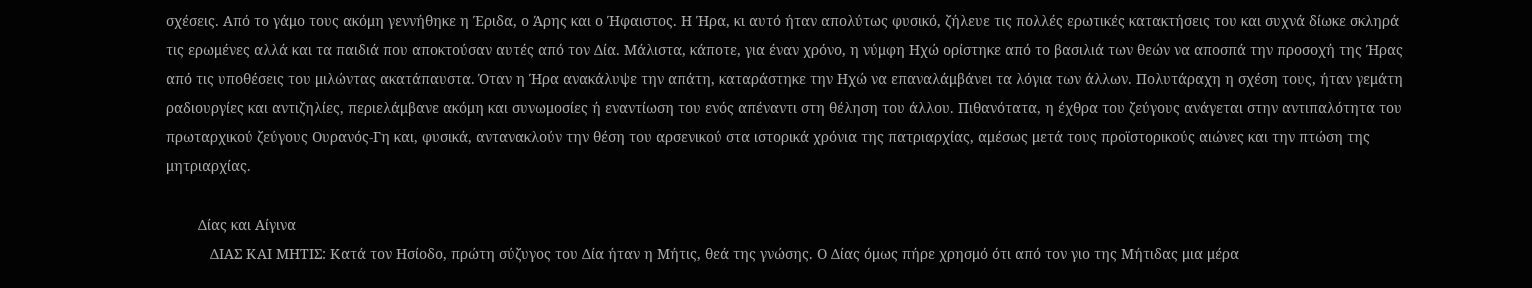σχέσεις. Από το γάμο τους ακόμη γεννήθηκε η Έριδα, ο Άρης και ο Ήφαιστος. Η Ήρα, κι αυτό ήταν απολύτως φυσικό, ζήλευε τις πολλές ερωτικές κατακτήσεις του και συχνά δίωκε σκληρά τις ερωμένες αλλά και τα παιδιά που αποκτούσαν αυτές από τον Δία. Μάλιστα, κάποτε, για έναν χρόνο, η νύμφη Ηχώ ορίστηκε από το βασιλιά των θεών να αποσπά την προσοχή της Ήρας από τις υποθέσεις του μιλώντας ακατάπαυστα. Όταν η Ήρα ανακάλυψε την απάτη, καταράστηκε την Ηχώ να επαναλάμβάνει τα λόγια των άλλων. Πολυτάραχη η σχέση τους, ήταν γεμάτη ραδιουργίες και αντιζηλίες, περιελάμβανε ακόμη και συνωμοσίες ή εναντίωση του ενός απέναντι στη θέληση του άλλου. Πιθανότατα, η έχθρα του ζεύγους ανάγεται στην αντιπαλότητα του πρωταρχικού ζεύγους Ουρανός-Γη και, φυσικά, αντανακλούν την θέση του αρσενικού στα ιστορικά χρόνια της πατριαρχίας, αμέσως μετά τους προϊστορικούς αιώνες και την πτώση της μητριαρχίας.

        Δίας και Αίγινα
           ΔΙΑΣ ΚΑΙ ΜΗΤΙΣ: Κατά τον Ησίοδο, πρώτη σύζυγος του Δία ήταν η Μήτις, θεά της γνώσης. Ο Δίας όμως πήρε χρησμό ότι από τον γιο της Μήτιδας μια μέρα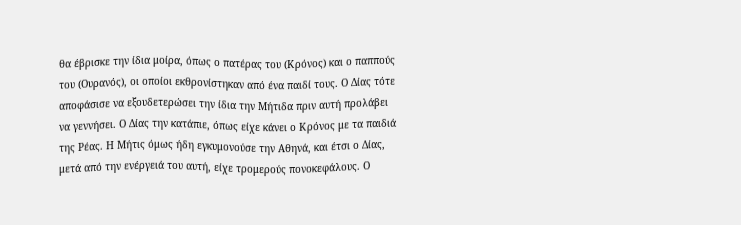θα έβρισκε την ίδια μοίρα, όπως ο πατέρας του (Κρόνος) και ο παππούς του (Ουρανός), οι οποίοι εκθρονίστηκαν από ένα παιδί τους. Ο Δίας τότε αποφάσισε να εξουδετερώσει την ίδια την Μήτιδα πριν αυτή προλάβει να γεννήσει. Ο Δίας την κατάπιε, όπως είχε κάνει ο Κρόνος με τα παιδιά της Ρέας. Η Μήτις όμως ήδη εγκυμονούσε την Αθηνά, και έτσι ο Δίας, μετά από την ενέργειά του αυτή, είχε τρομερούς πονοκεφάλους. Ο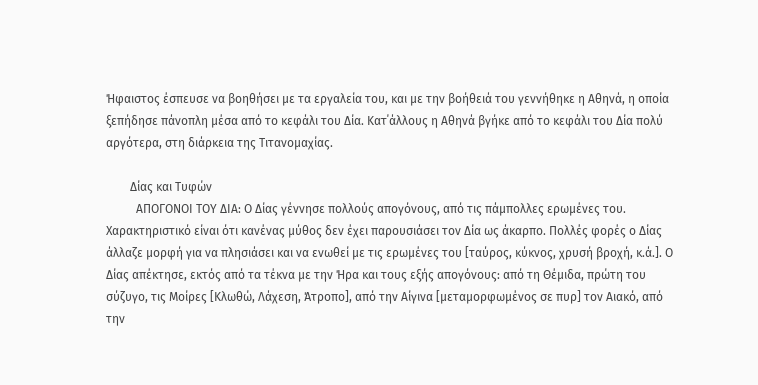Ήφαιστος έσπευσε να βοηθήσει με τα εργαλεία του, και με την βοήθειά του γεννήθηκε η Αθηνά, η οποία ξεπήδησε πάνοπλη μέσα από το κεφάλι του Δία. Κατ΄άλλους η Αθηνά βγήκε από το κεφάλι του Δία πολύ αργότερα, στη διάρκεια της Τιτανομαχίας.

        Δίας και Τυφών
          ΑΠΟΓΟΝΟΙ ΤΟΥ ΔΙΑ: Ο Δίας γέννησε πολλούς απογόνους, από τις πάμπολλες ερωμένες του. Χαρακτηριστικό είναι ότι κανένας μύθος δεν έχει παρουσιάσει τον Δία ως άκαρπο. Πολλές φορές ο Δίας άλλαζε μορφή για να πλησιάσει και να ενωθεί με τις ερωμένες του [ταύρος, κύκνος, χρυσή βροχή, κ.ά.]. Ο Δίας απέκτησε, εκτός από τα τέκνα με την Ήρα και τους εξής απογόνους: από τη Θέμιδα, πρώτη του σύζυγο, τις Μοίρες [Κλωθώ, Λάχεση, Άτροπο], από την Αίγινα [μεταμορφωμένος σε πυρ] τον Αιακό, από την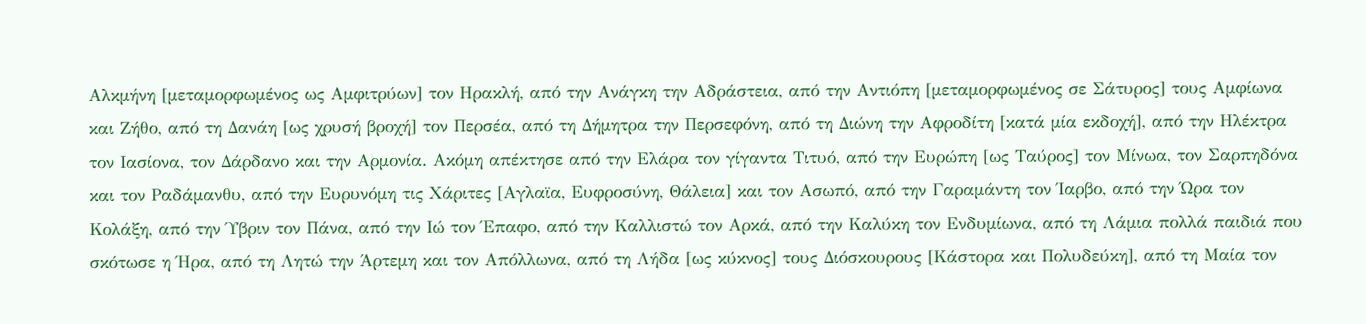Αλκμήνη [μεταμορφωμένος ως Αμφιτρύων] τον Ηρακλή, από την Ανάγκη την Αδράστεια, από την Αντιόπη [μεταμορφωμένος σε Σάτυρος] τους Αμφίωνα και Ζήθο, από τη Δανάη [ως χρυσή βροχή] τον Περσέα, από τη Δήμητρα την Περσεφόνη, από τη Διώνη την Αφροδίτη [κατά μία εκδοχή], από την Ηλέκτρα τον Ιασίονα, τον Δάρδανο και την Αρμονία. Ακόμη απέκτησε από την Ελάρα τον γίγαντα Τιτυό, από την Ευρώπη [ως Ταύρος] τον Μίνωα, τον Σαρπηδόνα και τον Ραδάμανθυ, από την Ευρυνόμη τις Χάριτες [Αγλαϊα, Ευφροσύνη, Θάλεια] και τον Ασωπό, από την Γαραμάντη τον Ίαρβο, από την Ώρα τον Κολάξη, από την Ύβριν τον Πάνα, από την Ιώ τον Έπαφο, από την Καλλιστώ τον Αρκά, από την Καλύκη τον Ενδυμίωνα, από τη Λάμια πολλά παιδιά που σκότωσε η Ήρα, από τη Λητώ την Άρτεμη και τον Απόλλωνα, από τη Λήδα [ως κύκνος] τους Διόσκουρους [Κάστορα και Πολυδεύκη], από τη Μαία τον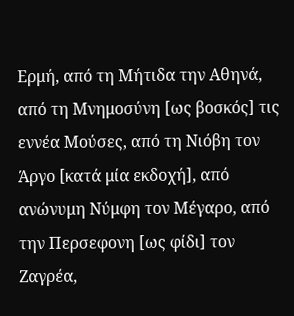Ερμή, από τη Μήτιδα την Αθηνά, από τη Μνημοσύνη [ως βοσκός] τις εννέα Μούσες, από τη Νιόβη τον Άργο [κατά μία εκδοχή], από ανώνυμη Νύμφη τον Μέγαρο, από την Περσεφονη [ως φίδι] τον Ζαγρέα,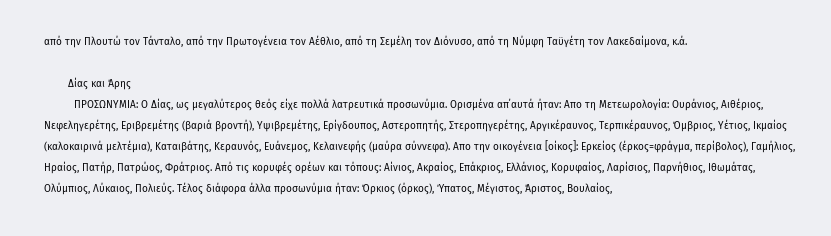από την Πλουτώ τον Τάνταλο, από την Πρωτογένεια τον Αέθλιο, από τη Σεμέλη τον Διόνυσο, από τη Νύμφη Ταϋγέτη τον Λακεδαίμονα, κ.ά.

        Δίας και Άρης
          ΠΡΟΣΩΝΥΜΙΑ: Ο Δίας, ως μεγαλύτερος θεός είχε πολλά λατρευτικά προσωνύμια. Ορισμένα απ΄αυτά ήταν: Απο τη Μετεωρολογία: Ουράνιος, Αιθέριος, Νεφεληγερέτης, Εριβρεμέτης (βαριά βροντή), Υψιβρεμέτης, Ερίγδουπος, Αστεροπητής, Στεροπηγερέτης, Αργικέραυνος, Τερπικέραυνος, Όμβριος, Υέτιος, Ικμαίος (καλοκαιρινά μελτέμια), Καταιβάτης, Κεραυνός, Ευάνεμος, Κελαινεφής (μαύρα σύννεφα). Απο την οικογένεια [οίκος]: Ερκείος (έρκος=φράγμα, περίβολος), Γαμήλιος, Ηραίος, Πατήρ, Πατρώος, Φράτριος. Από τις κορυφές ορέων και τόπους: Αίνιος, Ακραίος, Επάκριος, Ελλάνιος, Κορυφαίος, Λαρίσιος, Παρνήθιος, Ιθωμάτας, Ολύμπιος, Λύκαιος, Πολιεύς. Τέλος διάφορα άλλα προσωνύμια ήταν: Όρκιος (όρκος), Ύπατος, Μέγιστος, Άριστος, Βουλαίος,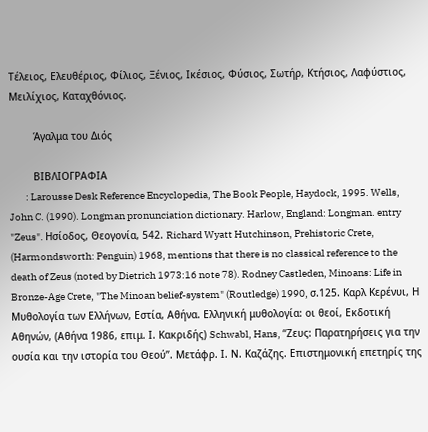Τέλειος, Ελευθέριος, Φίλιος, Ξένιος, Ικέσιος, Φύσιος, Σωτήρ, Κτήσιος, Λαφύστιος, Μειλίχιος, Καταχθόνιος.

        Άγαλμα του Διός

        ΒΙΒΛΙΟΓΡΑΦΙΑ
        : Larousse Desk Reference Encyclopedia, The Book People, Haydock, 1995. Wells, John C. (1990). Longman pronunciation dictionary. Harlow, England: Longman. entry "Zeus". Ησίοδος, Θεογονία, 542. Richard Wyatt Hutchinson, Prehistoric Crete, (Harmondsworth: Penguin) 1968, mentions that there is no classical reference to the death of Zeus (noted by Dietrich 1973:16 note 78). Rodney Castleden, Minoans: Life in Bronze-Age Crete, "The Minoan belief-system" (Routledge) 1990, σ.125. Καρλ Κερένυι, Η Μυθολογία των Ελλήνων, Εστία, Αθήνα. Ελληνική μυθολογία: οι θεοί, Εκδοτική Αθηνών, (Αθήνα 1986, επιμ. Ι. Κακριδής) Schwabl, Hans, “Ζευς: Παρατηρήσεις για την ουσία και την ιστορία του Θεού”. Μετάφρ. Ι. Ν. Καζάζης. Επιστημονική επετηρίς της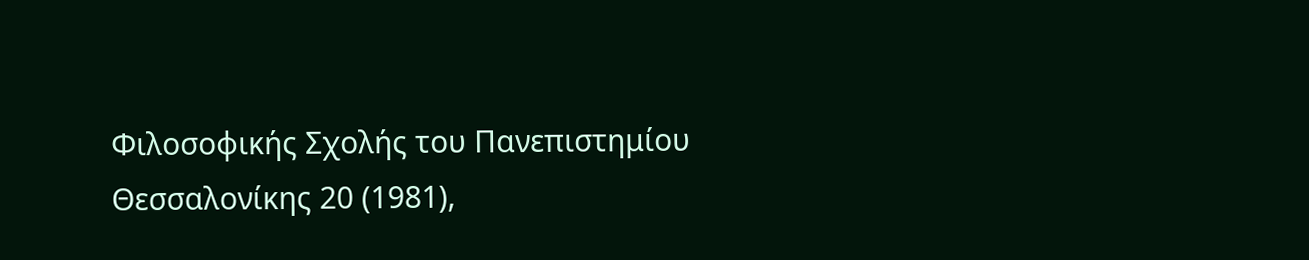Φιλοσοφικής Σχολής του Πανεπιστημίου Θεσσαλονίκης 20 (1981),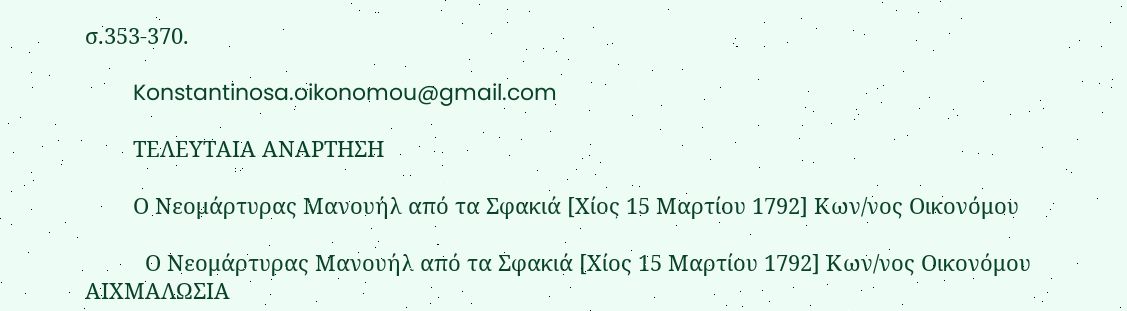σ.353-370.

        Konstantinosa.oikonomou@gmail.com

        ΤΕΛΕΥΤΑΙΑ ΑΝΑΡΤΗΣΗ

        Ο Νεομάρτυρας Μανουήλ από τα Σφακιά [Χίος 15 Μαρτίου 1792] Κων/νος Οικονόμου

          Ο Νεομάρτυρας Μανουήλ από τα Σφακιά [Χίος 15 Μαρτίου 1792] Κων/νος Οικονόμου ΑΙΧΜΑΛΩΣΙΑ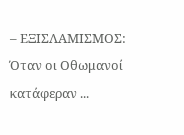– ΕΞΙΣΛΑΜΙΣΜΟΣ: Όταν οι Οθωμανοί κατάφεραν ...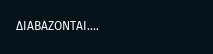ΔΙΑΒΑΖΟΝΤΑΙ....